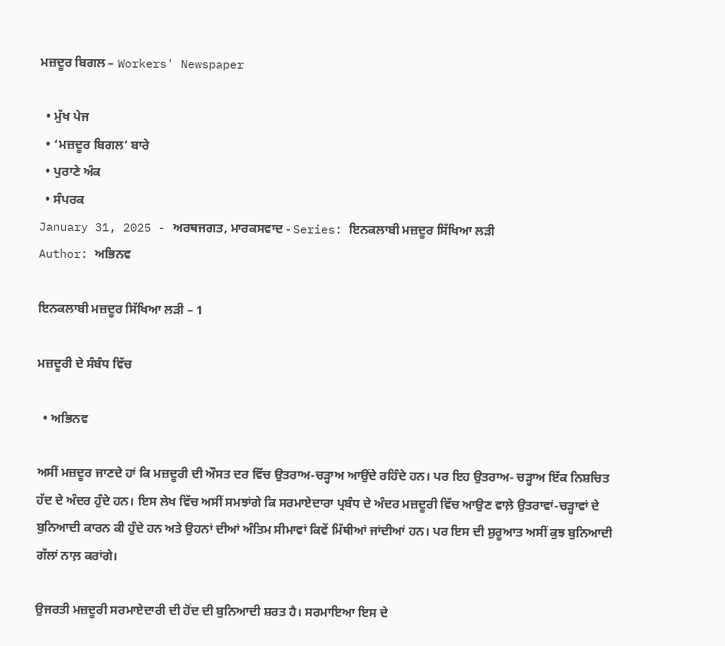ਮਜ਼ਦੂਰ ਬਿਗਲ – Workers' Newspaper

  • ਮੁੱਖ ਪੇਜ
  • ‘ਮਜ਼ਦੂਰ ਬਿਗਲ’ ਬਾਰੇ
  • ਪੁਰਾਣੇ ਅੰਕ
  • ਸੰਪਰਕ
January 31, 2025 - ਅਰਥਜਗਤ, ਮਾਰਕਸਵਾਦ - Series: ਇਨਕਲਾਬੀ ਮਜ਼ਦੂਰ ਸਿੱਖਿਆ ਲੜੀ
Author: ਅਭਿਨਵ

ਇਨਕਲਾਬੀ ਮਜ਼ਦੂਰ ਸਿੱਖਿਆ ਲੜੀ – 1

ਮਜ਼ਦੂਰੀ ਦੇ ਸੰਬੰਧ ਵਿੱਚ

  • ਅਭਿਨਵ

ਅਸੀਂ ਮਜ਼ਦੂਰ ਜਾਣਦੇ ਹਾਂ ਕਿ ਮਜ਼ਦੂਰੀ ਦੀ ਔਸਤ ਦਰ ਵਿੱਚ ਉਤਰਾਅ-ਚੜ੍ਹਾਅ ਆਉਂਦੇ ਰਹਿੰਦੇ ਹਨ। ਪਰ ਇਹ ਉਤਰਾਅ- ਚੜ੍ਹਾਅ ਇੱਕ ਨਿਸ਼ਚਿਤ ਹੱਦ ਦੇ ਅੰਦਰ ਹੁੰਦੇ ਹਨ। ਇਸ ਲੇਖ ਵਿੱਚ ਅਸੀਂ ਸਮਝਾਂਗੇ ਕਿ ਸਰਮਾਏਦਾਰਾ ਪ੍ਰਬੰਧ ਦੇ ਅੰਦਰ ਮਜ਼ਦੂਰੀ ਵਿੱਚ ਆਉਣ ਵਾਲ਼ੇ ਉਤਰਾਵਾਂ-ਚੜ੍ਹਾਵਾਂ ਦੇ ਬੁਨਿਆਦੀ ਕਾਰਨ ਕੀ ਹੁੰਦੇ ਹਨ ਅਤੇ ਉਹਨਾਂ ਦੀਆਂ ਅੰਤਿਮ ਸੀਮਾਵਾਂ ਕਿਵੇਂ ਮਿੱਥੀਆਂ ਜਾਂਦੀਆਂ ਹਨ। ਪਰ ਇਸ ਦੀ ਸ਼ੁਰੂਆਤ ਅਸੀਂ ਕੁਝ ਬੁਨਿਆਦੀ ਗੱਲਾਂ ਨਾਲ਼ ਕਰਾਂਗੇ।

ਉਜਰਤੀ ਮਜ਼ਦੂਰੀ ਸਰਮਾਏਦਾਰੀ ਦੀ ਹੋਂਦ ਦੀ ਬੁਨਿਆਦੀ ਸ਼ਰਤ ਹੈ। ਸਰਮਾਇਆ ਇਸ ਦੇ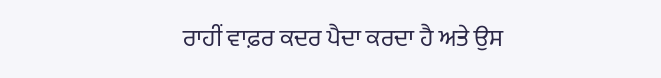ਰਾਹੀਂ ਵਾਫ਼ਰ ਕਦਰ ਪੈਦਾ ਕਰਦਾ ਹੈ ਅਤੇ ਉਸ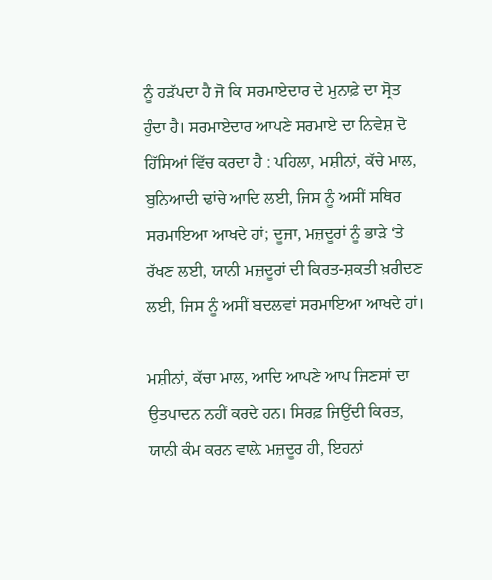ਨੂੰ ਹੜੱਪਦਾ ਹੈ ਜੋ ਕਿ ਸਰਮਾਏਦਾਰ ਦੇ ਮੁਨਾਫ਼ੇ ਦਾ ਸ੍ਰੋਤ ਹੁੰਦਾ ਹੈ। ਸਰਮਾਏਦਾਰ ਆਪਣੇ ਸਰਮਾਏ ਦਾ ਨਿਵੇਸ਼ ਦੋ ਹਿੱਸਿਆਂ ਵਿੱਚ ਕਰਦਾ ਹੈ : ਪਹਿਲਾ, ਮਸ਼ੀਨਾਂ, ਕੱਚੇ ਮਾਲ, ਬੁਨਿਆਦੀ ਢਾਂਚੇ ਆਦਿ ਲਈ, ਜਿਸ ਨੂੰ ਅਸੀਂ ਸਥਿਰ ਸਰਮਾਇਆ ਆਖਦੇ ਹਾਂ; ਦੂਜਾ, ਮਜ਼ਦੂਰਾਂ ਨੂੰ ਭਾੜੇ ‘ਤੇ ਰੱਖਣ ਲਈ, ਯਾਨੀ ਮਜ਼ਦੂਰਾਂ ਦੀ ਕਿਰਤ-ਸ਼ਕਤੀ ਖ਼ਰੀਦਣ ਲਈ, ਜਿਸ ਨੂੰ ਅਸੀਂ ਬਦਲਵਾਂ ਸਰਮਾਇਆ ਆਖਦੇ ਹਾਂ।

ਮਸ਼ੀਨਾਂ, ਕੱਚਾ ਮਾਲ, ਆਦਿ ਆਪਣੇ ਆਪ ਜਿਣਸਾਂ ਦਾ ਉਤਪਾਦਨ ਨਹੀਂ ਕਰਦੇ ਹਨ। ਸਿਰਫ਼ ਜਿਉਂਦੀ ਕਿਰਤ, ਯਾਨੀ ਕੰਮ ਕਰਨ ਵਾਲ਼ੇ ਮਜ਼ਦੂਰ ਹੀ, ਇਹਨਾਂ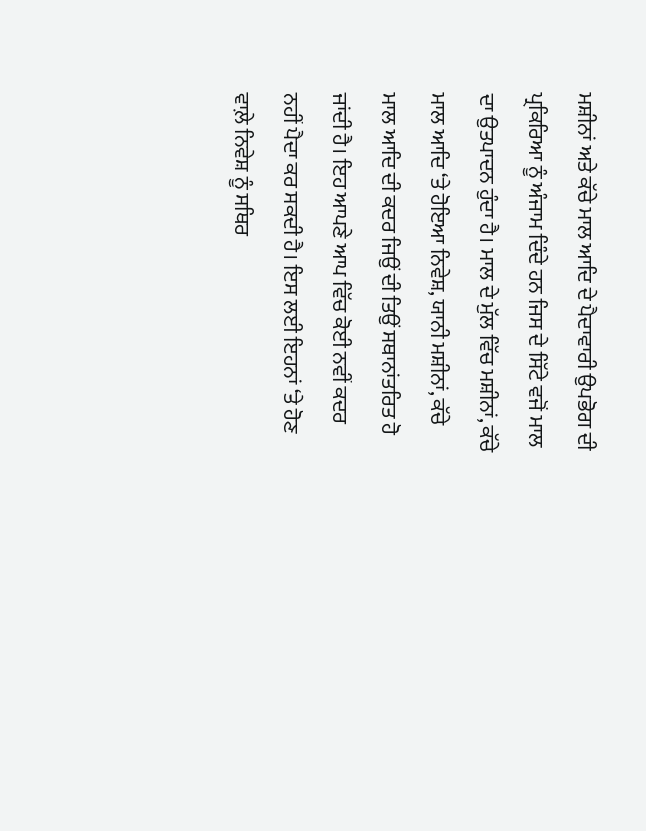ਮਸ਼ੀਨਾਂ ਅਤੇ ਕੱਚੇ ਮਾਲ ਆਦਿ ਦੇ ਪੈਦਾਵਾਰੀ ਉਪਭੋਗ ਦੀ ਪ੍ਰਕਿਰਿਆ ਨੂੰ ਅੰਜਾਮ ਦਿੰਦੇ ਹਨ ਜਿਸ ਦੇ ਸਿੱਟੇ ਵਜੋਂ ਮਾਲ ਦਾ ਉਤਪਾਦਨ ਹੁੰਦਾ ਹੈ। ਮਾਲ ਦੇ ਮੁੱਲ ਵਿੱਚ ਮਸ਼ੀਨਾਂ, ਕੱਚੇ ਮਾਲ ਆਦਿ ‘ਤੇ ਹੋਇਆ ਨਿਵੇਸ਼, ਯਾਨੀ ਮਸ਼ੀਨਾਂ, ਕੱਚੇ ਮਾਲ ਆਦਿ ਦੀ ਕਦਰ ਜਿਉਂ ਦੀ ਤਿਉਂ ਸਥਾਨਾਂਤਰਿਤ ਹੋ ਜਾਂਦੀ ਹੈ। ਇਹ ਆਪਣੇ ਆਪ ਵਿੱਚ ਕੋਈ ਨਵੀਂ ਕਦਰ ਨਹੀਂ ਪੈਦਾ ਕਰ ਸਕਦੀ ਹੈ। ਇਸ ਲਈ ਇਹਨਾਂ ‘ਤੇ ਹੋਣ ਵਾਲ਼ੇ ਨਿਵੇਸ਼ ਨੂੰ ਸਥਿਰ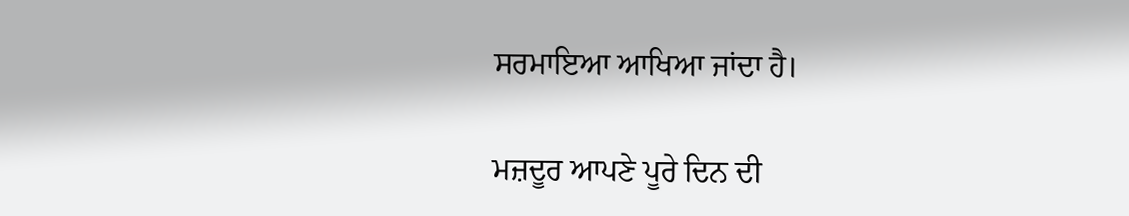ਸਰਮਾਇਆ ਆਖਿਆ ਜਾਂਦਾ ਹੈ।

ਮਜ਼ਦੂਰ ਆਪਣੇ ਪੂਰੇ ਦਿਨ ਦੀ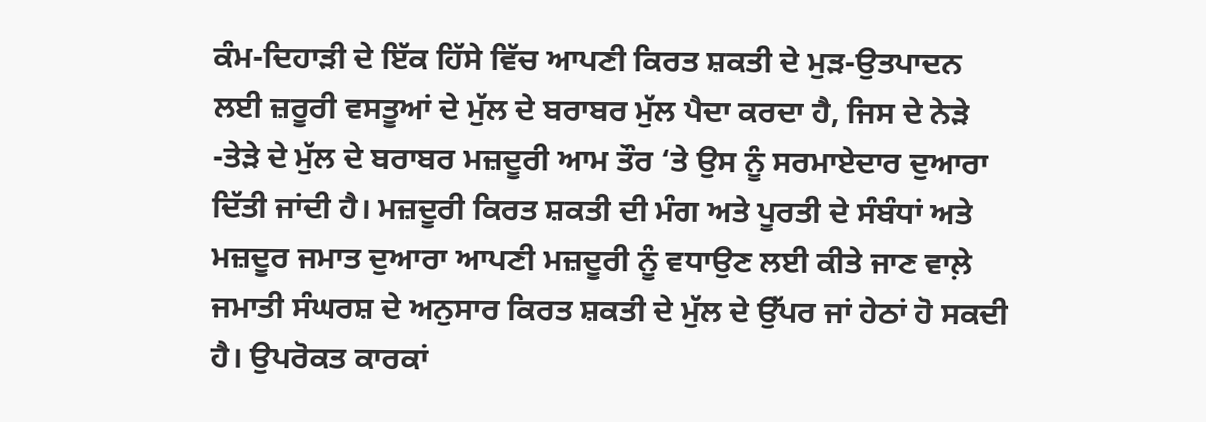ਕੰਮ-ਦਿਹਾੜੀ ਦੇ ਇੱਕ ਹਿੱਸੇ ਵਿੱਚ ਆਪਣੀ ਕਿਰਤ ਸ਼ਕਤੀ ਦੇ ਮੁੜ-ਉਤਪਾਦਨ ਲਈ ਜ਼ਰੂਰੀ ਵਸਤੂਆਂ ਦੇ ਮੁੱਲ ਦੇ ਬਰਾਬਰ ਮੁੱਲ ਪੈਦਾ ਕਰਦਾ ਹੈ, ਜਿਸ ਦੇ ਨੇੜੇ -ਤੇੜੇ ਦੇ ਮੁੱਲ ਦੇ ਬਰਾਬਰ ਮਜ਼ਦੂਰੀ ਆਮ ਤੌਰ ‘ਤੇ ਉਸ ਨੂੰ ਸਰਮਾਏਦਾਰ ਦੁਆਰਾ ਦਿੱਤੀ ਜਾਂਦੀ ਹੈ। ਮਜ਼ਦੂਰੀ ਕਿਰਤ ਸ਼ਕਤੀ ਦੀ ਮੰਗ ਅਤੇ ਪੂਰਤੀ ਦੇ ਸੰਬੰਧਾਂ ਅਤੇ ਮਜ਼ਦੂਰ ਜਮਾਤ ਦੁਆਰਾ ਆਪਣੀ ਮਜ਼ਦੂਰੀ ਨੂੰ ਵਧਾਉਣ ਲਈ ਕੀਤੇ ਜਾਣ ਵਾਲ਼ੇ ਜਮਾਤੀ ਸੰਘਰਸ਼ ਦੇ ਅਨੁਸਾਰ ਕਿਰਤ ਸ਼ਕਤੀ ਦੇ ਮੁੱਲ ਦੇ ਉੱਪਰ ਜਾਂ ਹੇਠਾਂ ਹੋ ਸਕਦੀ ਹੈ। ਉਪਰੋਕਤ ਕਾਰਕਾਂ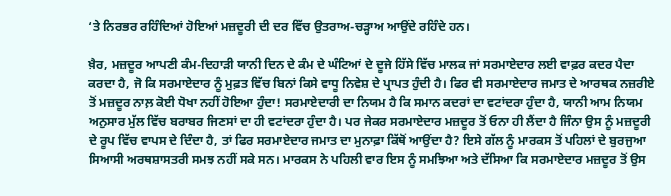‘ਤੇ ਨਿਰਭਰ ਰਹਿੰਦਿਆਂ ਹੋਇਆਂ ਮਜ਼ਦੂਰੀ ਦੀ ਦਰ ਵਿੱਚ ਉਤਰਾਅ-ਚੜ੍ਹਾਅ ਆਉਂਦੇ ਰਹਿੰਦੇ ਹਨ।

ਖ਼ੈਰ, ਮਜ਼ਦੂਰ ਆਪਣੀ ਕੰਮ-ਦਿਹਾੜੀ ਯਾਨੀ ਦਿਨ ਦੇ ਕੰਮ ਦੇ ਘੰਟਿਆਂ ਦੇ ਦੂਜੇ ਹਿੱਸੇ ਵਿੱਚ ਮਾਲਕ ਜਾਂ ਸਰਮਾਏਦਾਰ ਲਈ ਵਾਫ਼ਰ ਕਦਰ ਪੈਦਾ ਕਰਦਾ ਹੈ, ਜੋ ਕਿ ਸਰਮਾਏਦਾਰ ਨੂੰ ਮੁਫ਼ਤ ਵਿੱਚ ਬਿਨਾਂ ਕਿਸੇ ਵਾਧੂ ਨਿਵੇਸ਼ ਦੇ ਪ੍ਰਾਪਤ ਹੁੰਦੀ ਹੈ। ਫਿਰ ਵੀ ਸਰਮਾਏਦਾਰ ਜਮਾਤ ਦੇ ਆਰਥਕ ਨਜ਼ਰੀਏ ਤੋਂ ਮਜ਼ਦੂਰ ਨਾਲ਼ ਕੋਈ ਧੋਖਾ ਨਹੀਂ ਹੋਇਆ ਹੁੰਦਾ! ਸਰਮਾਏਦਾਰੀ ਦਾ ਨਿਯਮ ਹੈ ਕਿ ਸਮਾਨ ਕਦਰਾਂ ਦਾ ਵਟਾਂਦਰਾ ਹੁੰਦਾ ਹੈ, ਯਾਨੀ ਆਮ ਨਿਯਮ ਅਨੁਸਾਰ ਮੁੱਲ ਵਿੱਚ ਬਰਾਬਰ ਜਿਣਸਾਂ ਦਾ ਹੀ ਵਟਾਂਦਰਾ ਹੁੰਦਾ ਹੈ। ਪਰ ਜੇਕਰ ਸਰਮਾਏਦਾਰ ਮਜ਼ਦੂਰ ਤੋਂ ਓਨਾ ਹੀ ਲੈਂਦਾ ਹੈ ਜਿੰਨਾ ਉਸ ਨੂੰ ਮਜ਼ਦੂਰੀ ਦੇ ਰੂਪ ਵਿੱਚ ਵਾਪਸ ਦੇ ਦਿੰਦਾ ਹੈ, ਤਾਂ ਫਿਰ ਸਰਮਾਏਦਾਰ ਜਮਾਤ ਦਾ ਮੁਨਾਫ਼ਾ ਕਿੱਥੋਂ ਆਉਂਦਾ ਹੈ? ਇਸੇ ਗੱਲ ਨੂੰ ਮਾਰਕਸ ਤੋਂ ਪਹਿਲਾਂ ਦੇ ਬੁਰਜੁਆ ਸਿਆਸੀ ਅਰਥਸ਼ਾਸਤਰੀ ਸਮਝ ਨਹੀਂ ਸਕੇ ਸਨ। ਮਾਰਕਸ ਨੇ ਪਹਿਲੀ ਵਾਰ ਇਸ ਨੂੰ ਸਮਝਿਆ ਅਤੇ ਦੱਸਿਆ ਕਿ ਸਰਮਾਏਦਾਰ ਮਜ਼ਦੂਰ ਤੋਂ ਉਸ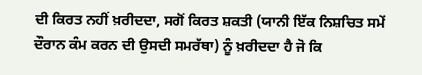ਦੀ ਕਿਰਤ ਨਹੀਂ ਖ਼ਰੀਦਦਾ, ਸਗੋਂ ਕਿਰਤ ਸ਼ਕਤੀ (ਯਾਨੀ ਇੱਕ ਨਿਸ਼ਚਿਤ ਸਮੇਂ ਦੌਰਾਨ ਕੰਮ ਕਰਨ ਦੀ ਉਸਦੀ ਸਮਰੱਥਾ) ਨੂੰ ਖ਼ਰੀਦਦਾ ਹੈ ਜੋ ਕਿ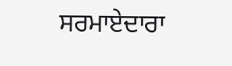ਸਰਮਾਏਦਾਰਾ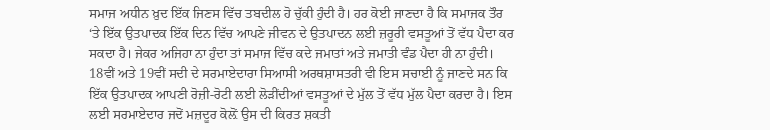ਸਮਾਜ ਅਧੀਨ ਖ਼ੁਦ ਇੱਕ ਜਿਣਸ ਵਿੱਚ ਤਬਦੀਲ ਹੋ ਚੁੱਕੀ ਹੁੰਦੀ ਹੈ। ਹਰ ਕੋਈ ਜਾਣਦਾ ਹੈ ਕਿ ਸਮਾਜਕ ਤੌਰ ‘ਤੇ ਇੱਕ ਉਤਪਾਦਕ ਇੱਕ ਦਿਨ ਵਿੱਚ ਆਪਣੇ ਜੀਵਨ ਦੇ ਉਤਪਾਦਨ ਲਈ ਜ਼ਰੂਰੀ ਵਸਤੂਆਂ ਤੋਂ ਵੱਧ ਪੈਦਾ ਕਰ ਸਕਦਾ ਹੈ। ਜੇਕਰ ਅਜਿਹਾ ਨਾ ਹੁੰਦਾ ਤਾਂ ਸਮਾਜ ਵਿੱਚ ਕਦੇ ਜਮਾਤਾਂ ਅਤੇ ਜਮਾਤੀ ਵੰਡ ਪੈਦਾ ਹੀ ਨਾ ਹੁੰਦੀ। 18ਵੀਂ ਅਤੇ 19ਵੀਂ ਸਦੀ ਦੇ ਸਰਮਾਏਦਾਰਾ ਸਿਆਸੀ ਅਰਥਸ਼ਾਸਤਰੀ ਵੀ ਇਸ ਸਚਾਈ ਨੂੰ ਜਾਣਦੇ ਸਨ ਕਿ ਇੱਕ ਉਤਪਾਦਕ ਆਪਣੀ ਰੋਜ਼ੀ-ਰੋਟੀ ਲਈ ਲੋੜੀਂਦੀਆਂ ਵਸਤੂਆਂ ਦੇ ਮੁੱਲ ਤੋਂ ਵੱਧ ਮੁੱਲ ਪੈਦਾ ਕਰਦਾ ਹੈ। ਇਸ ਲਈ ਸਰਮਾਏਦਾਰ ਜਦੋਂ ਮਜ਼ਦੂਰ ਕੋਲ਼ੋਂ ਉਸ ਦੀ ਕਿਰਤ ਸ਼ਕਤੀ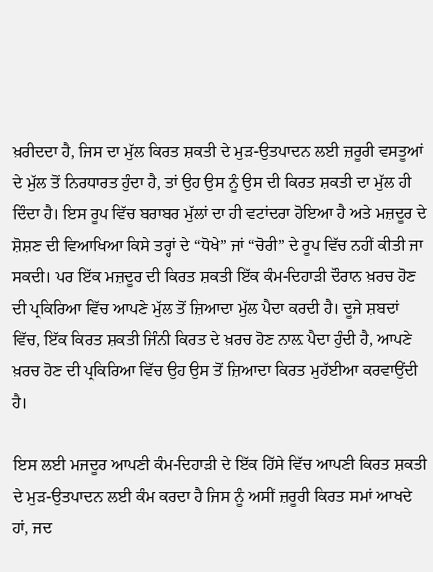ਖ਼ਰੀਦਦਾ ਹੈ, ਜਿਸ ਦਾ ਮੁੱਲ ਕਿਰਤ ਸ਼ਕਤੀ ਦੇ ਮੁੜ-ਉਤਪਾਦਨ ਲਈ ਜ਼ਰੂਰੀ ਵਸਤੂਆਂ ਦੇ ਮੁੱਲ ਤੋਂ ਨਿਰਧਾਰਤ ਹੁੰਦਾ ਹੈ, ਤਾਂ ਉਹ ਉਸ ਨੂੰ ਉਸ ਦੀ ਕਿਰਤ ਸ਼ਕਤੀ ਦਾ ਮੁੱਲ ਹੀ ਦਿੰਦਾ ਹੈ। ਇਸ ਰੂਪ ਵਿੱਚ ਬਰਾਬਰ ਮੁੱਲਾਂ ਦਾ ਹੀ ਵਟਾਂਦਰਾ ਹੋਇਆ ਹੈ ਅਤੇ ਮਜ਼ਦੂਰ ਦੇ ਸ਼ੋਸ਼ਣ ਦੀ ਵਿਆਖਿਆ ਕਿਸੇ ਤਰ੍ਹਾਂ ਦੇ “ਧੋਖੇ” ਜਾਂ “ਚੋਰੀ” ਦੇ ਰੂਪ ਵਿੱਚ ਨਹੀਂ ਕੀਤੀ ਜਾ ਸਕਦੀ। ਪਰ ਇੱਕ ਮਜ਼ਦੂਰ ਦੀ ਕਿਰਤ ਸ਼ਕਤੀ ਇੱਕ ਕੰਮ-ਦਿਹਾੜੀ ਦੌਰਾਨ ਖ਼ਰਚ ਹੋਣ ਦੀ ਪ੍ਰਕਿਰਿਆ ਵਿੱਚ ਆਪਣੇ ਮੁੱਲ ਤੋਂ ਜ਼ਿਆਦਾ ਮੁੱਲ ਪੈਦਾ ਕਰਦੀ ਹੈ। ਦੂਜੇ ਸ਼ਬਦਾਂ ਵਿੱਚ, ਇੱਕ ਕਿਰਤ ਸ਼ਕਤੀ ਜਿੰਨੀ ਕਿਰਤ ਦੇ ਖ਼ਰਚ ਹੋਣ ਨਾਲ਼ ਪੈਦਾ ਹੁੰਦੀ ਹੈ, ਆਪਣੇ ਖ਼ਰਚ ਹੋਣ ਦੀ ਪ੍ਰਕਿਰਿਆ ਵਿੱਚ ਉਹ ਉਸ ਤੋਂ ਜ਼ਿਆਦਾ ਕਿਰਤ ਮੁਹੱਈਆ ਕਰਵਾਉਂਦੀ ਹੈ।

ਇਸ ਲਈ ਮਜਦੂਰ ਆਪਣੀ ਕੰਮ-ਦਿਹਾੜੀ ਦੇ ਇੱਕ ਹਿੱਸੇ ਵਿੱਚ ਆਪਣੀ ਕਿਰਤ ਸ਼ਕਤੀ ਦੇ ਮੁੜ-ਉਤਪਾਦਨ ਲਈ ਕੰਮ ਕਰਦਾ ਹੈ ਜਿਸ ਨੂੰ ਅਸੀਂ ਜ਼ਰੂਰੀ ਕਿਰਤ ਸਮਾਂ ਆਖਦੇ ਹਾਂ, ਜਦ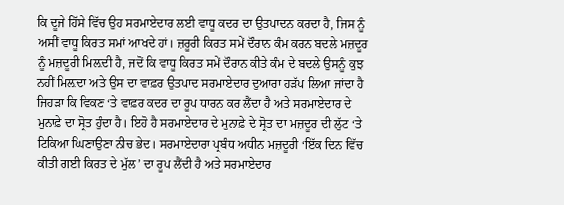ਕਿ ਦੂਜੇ ਹਿੱਸੇ ਵਿੱਚ ਉਹ ਸਰਮਾਏਦਾਰ ਲਈ ਵਾਧੂ ਕਦਰ ਦਾ ਉਤਪਾਦਨ ਕਰਦਾ ਹੈ, ਜਿਸ ਨੂੰ ਅਸੀਂ ਵਾਧੂ ਕਿਰਤ ਸਮਾਂ ਆਖਦੇ ਹਾਂ। ਜ਼ਰੂਰੀ ਕਿਰਤ ਸਮੇਂ ਦੌਰਾਨ ਕੰਮ ਕਰਨ ਬਦਲੇ ਮਜ਼ਦੂਰ ਨੂੰ ਮਜ਼ਦੂਰੀ ਮਿਲ਼ਦੀ ਹੈ, ਜਦੋਂ ਕਿ ਵਾਧੂ ਕਿਰਤ ਸਮੇਂ ਦੌਰਾਨ ਕੀਤੇ ਕੰਮ ਦੇ ਬਦਲੇ ਉਸਨੂੰ ਕੁਝ ਨਹੀਂ ਮਿਲ਼ਦਾ ਅਤੇ ਉਸ ਦਾ ਵਾਫ਼ਰ ਉਤਪਾਦ ਸਰਮਾਏਦਾਰ ਦੁਆਰਾ ਹੜੱਪ ਲਿਆ ਜਾਂਦਾ ਹੈ ਜਿਹੜਾ ਕਿ ਵਿਕਣ ‘ਤੇ ਵਾਫ਼ਰ ਕਦਰ ਦਾ ਰੂਪ ਧਾਰਨ ਕਰ ਲੈਂਦਾ ਹੈ ਅਤੇ ਸਰਮਾਏਦਾਰ ਦੇ ਮੁਨਾਫ਼ੇ ਦਾ ਸ੍ਰੋਤ ਹੁੰਦਾ ਹੈ। ਇਹੋ ਹੈ ਸਰਮਾਏਦਾਰ ਦੇ ਮੁਨਾਫ਼ੇ ਦੇ ਸ੍ਰੋਤ ਦਾ ਮਜ਼ਦੂਰ ਦੀ ਲੁੱਟ ‘ਤੇ ਟਿਕਿਆ ਘਿਣਾਉਣਾ ਨੀਚ ਭੇਦ। ਸਰਮਾਏਦਾਰਾ ਪ੍ਰਬੰਧ ਅਧੀਨ ਮਜ਼ਦੂਰੀ ‘ਇੱਕ ਦਿਨ ਵਿੱਚ ਕੀਤੀ ਗਈ ਕਿਰਤ ਦੇ ਮੁੱਲ’ ਦਾ ਰੂਪ ਲੈਂਦੀ ਹੈ ਅਤੇ ਸਰਮਾਏਦਾਰ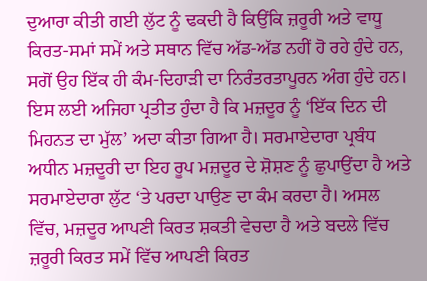ਦੁਆਰਾ ਕੀਤੀ ਗਈ ਲੁੱਟ ਨੂੰ ਢਕਦੀ ਹੈ ਕਿਉਂਕਿ ਜ਼ਰੂਰੀ ਅਤੇ ਵਾਧੂ ਕਿਰਤ-ਸਮਾਂ ਸਮੇਂ ਅਤੇ ਸਥਾਨ ਵਿੱਚ ਅੱਡ-ਅੱਡ ਨਹੀਂ ਹੋ ਰਹੇ ਹੁੰਦੇ ਹਨ, ਸਗੋਂ ਉਹ ਇੱਕ ਹੀ ਕੰਮ-ਦਿਹਾੜੀ ਦਾ ਨਿਰੰਤਰਤਾਪੂਰਨ ਅੰਗ ਹੁੰਦੇ ਹਨ। ਇਸ ਲਈ ਅਜਿਹਾ ਪ੍ਰਤੀਤ ਹੁੰਦਾ ਹੈ ਕਿ ਮਜ਼ਦੂਰ ਨੂੰ ‘ਇੱਕ ਦਿਨ ਦੀ ਮਿਹਨਤ ਦਾ ਮੁੱਲ’ ਅਦਾ ਕੀਤਾ ਗਿਆ ਹੈ। ਸਰਮਾਏਦਾਰਾ ਪ੍ਰਬੰਧ ਅਧੀਨ ਮਜ਼ਦੂਰੀ ਦਾ ਇਹ ਰੂਪ ਮਜ਼ਦੂਰ ਦੇ ਸ਼ੋਸ਼ਣ ਨੂੰ ਛੁਪਾਉਂਦਾ ਹੈ ਅਤੇ ਸਰਮਾਏਦਾਰਾ ਲੁੱਟ ‘ਤੇ ਪਰਦਾ ਪਾਉਣ ਦਾ ਕੰਮ ਕਰਦਾ ਹੈ। ਅਸਲ ਵਿੱਚ, ਮਜ਼ਦੂਰ ਆਪਣੀ ਕਿਰਤ ਸ਼ਕਤੀ ਵੇਚਦਾ ਹੈ ਅਤੇ ਬਦਲੇ ਵਿੱਚ ਜ਼ਰੂਰੀ ਕਿਰਤ ਸਮੇਂ ਵਿੱਚ ਆਪਣੀ ਕਿਰਤ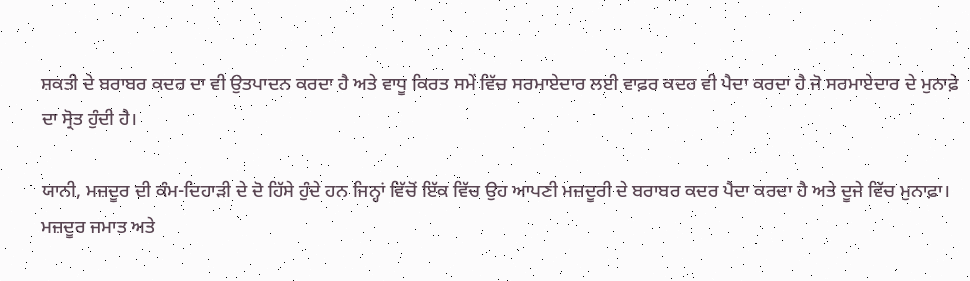ਸ਼ਕਤੀ ਦੇ ਬਰਾਬਰ ਕਦਰ ਦਾ ਵੀ ਉਤਪਾਦਨ ਕਰਦਾ ਹੈ ਅਤੇ ਵਾਧੂ ਕਿਰਤ ਸਮੇਂ ਵਿੱਚ ਸਰਮਾਏਦਾਰ ਲਈ ਵਾਫ਼ਰ ਕਦਰ ਵੀ ਪੈਦਾ ਕਰਦਾ ਹੈ ਜੋ ਸਰਮਾਏਦਾਰ ਦੇ ਮੁਨਾਫ਼ੇ ਦਾ ਸ੍ਰੋਤ ਹੁੰਦੀ ਹੈ।

ਯਾਨੀ, ਮਜ਼ਦੂਰ ਦੀ ਕੰਮ-ਦਿਹਾੜੀ ਦੇ ਦੋ ਹਿੱਸੇ ਹੁੰਦੇ ਹਨ ਜਿਨ੍ਹਾਂ ਵਿੱਚੋਂ ਇੱਕ ਵਿੱਚ ਉਹ ਆਪਣੀ ਮਜ਼ਦੂਰੀ ਦੇ ਬਰਾਬਰ ਕਦਰ ਪੈਦਾ ਕਰਦਾ ਹੈ ਅਤੇ ਦੂਜੇ ਵਿੱਚ ਮੁਨਾਫ਼ਾ। ਮਜ਼ਦੂਰ ਜਮਾਤ ਅਤੇ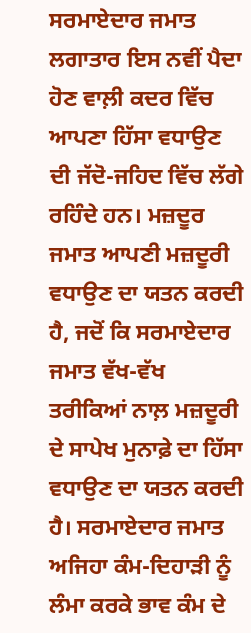ਸਰਮਾਏਦਾਰ ਜਮਾਤ ਲਗਾਤਾਰ ਇਸ ਨਵੀਂ ਪੈਦਾ ਹੋਣ ਵਾਲ਼ੀ ਕਦਰ ਵਿੱਚ ਆਪਣਾ ਹਿੱਸਾ ਵਧਾਉਣ ਦੀ ਜੱਦੋ-ਜਹਿਦ ਵਿੱਚ ਲੱਗੇ ਰਹਿੰਦੇ ਹਨ। ਮਜ਼ਦੂਰ ਜਮਾਤ ਆਪਣੀ ਮਜ਼ਦੂਰੀ ਵਧਾਉਣ ਦਾ ਯਤਨ ਕਰਦੀ ਹੈ, ਜਦੋਂ ਕਿ ਸਰਮਾਏਦਾਰ ਜਮਾਤ ਵੱਖ-ਵੱਖ ਤਰੀਕਿਆਂ ਨਾਲ਼ ਮਜ਼ਦੂਰੀ ਦੇ ਸਾਪੇਖ ਮੁਨਾਫ਼ੇ ਦਾ ਹਿੱਸਾ ਵਧਾਉਣ ਦਾ ਯਤਨ ਕਰਦੀ ਹੈ। ਸਰਮਾਏਦਾਰ ਜਮਾਤ ਅਜਿਹਾ ਕੰਮ-ਦਿਹਾੜੀ ਨੂੰ ਲੰਮਾ ਕਰਕੇ ਭਾਵ ਕੰਮ ਦੇ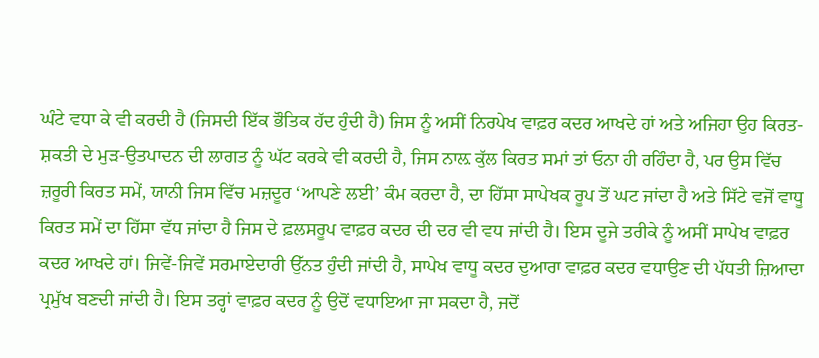ਘੰਟੇ ਵਧਾ ਕੇ ਵੀ ਕਰਦੀ ਹੈ (ਜਿਸਦੀ ਇੱਕ ਭੌਤਿਕ ਹੱਦ ਹੁੰਦੀ ਹੈ) ਜਿਸ ਨੂੰ ਅਸੀਂ ਨਿਰਪੇਖ ਵਾਫ਼ਰ ਕਦਰ ਆਖਦੇ ਹਾਂ ਅਤੇ ਅਜਿਹਾ ਉਹ ਕਿਰਤ-ਸ਼ਕਤੀ ਦੇ ਮੁੜ-ਉਤਪਾਦਨ ਦੀ ਲਾਗਤ ਨੂੰ ਘੱਟ ਕਰਕੇ ਵੀ ਕਰਦੀ ਹੈ, ਜਿਸ ਨਾਲ਼ ਕੁੱਲ ਕਿਰਤ ਸਮਾਂ ਤਾਂ ਓਨਾ ਹੀ ਰਹਿੰਦਾ ਹੈ, ਪਰ ਉਸ ਵਿੱਚ ਜ਼ਰੂਰੀ ਕਿਰਤ ਸਮੇਂ, ਯਾਨੀ ਜਿਸ ਵਿੱਚ ਮਜ਼ਦੂਰ ‘ਆਪਣੇ ਲਈ’ ਕੰਮ ਕਰਦਾ ਹੈ, ਦਾ ਹਿੱਸਾ ਸਾਪੇਖਕ ਰੂਪ ਤੋਂ ਘਟ ਜਾਂਦਾ ਹੈ ਅਤੇ ਸਿੱਟੇ ਵਜੋਂ ਵਾਧੂ ਕਿਰਤ ਸਮੇਂ ਦਾ ਹਿੱਸਾ ਵੱਧ ਜਾਂਦਾ ਹੈ ਜਿਸ ਦੇ ਫ਼ਲਸਰੂਪ ਵਾਫ਼ਰ ਕਦਰ ਦੀ ਦਰ ਵੀ ਵਧ ਜਾਂਦੀ ਹੈ। ਇਸ ਦੂਜੇ ਤਰੀਕੇ ਨੂੰ ਅਸੀਂ ਸਾਪੇਖ ਵਾਫ਼ਰ ਕਦਰ ਆਖਦੇ ਹਾਂ। ਜਿਵੇਂ-ਜਿਵੇਂ ਸਰਮਾਏਦਾਰੀ ਉੱਨਤ ਹੁੰਦੀ ਜਾਂਦੀ ਹੈ, ਸਾਪੇਖ ਵਾਧੂ ਕਦਰ ਦੁਆਰਾ ਵਾਫ਼ਰ ਕਦਰ ਵਧਾਉਣ ਦੀ ਪੱਧਤੀ ਜ਼ਿਆਦਾ ਪ੍ਰਮੁੱਖ ਬਣਦੀ ਜਾਂਦੀ ਹੈ। ਇਸ ਤਰ੍ਹਾਂ ਵਾਫ਼ਰ ਕਦਰ ਨੂੰ ਉਦੋਂ ਵਧਾਇਆ ਜਾ ਸਕਦਾ ਹੈ, ਜਦੋਂ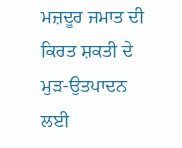ਮਜ਼ਦੂਰ ਜਮਾਤ ਦੀ ਕਿਰਤ ਸ਼ਕਤੀ ਦੇ ਮੁੜ-ਉਤਪਾਦਨ ਲਈ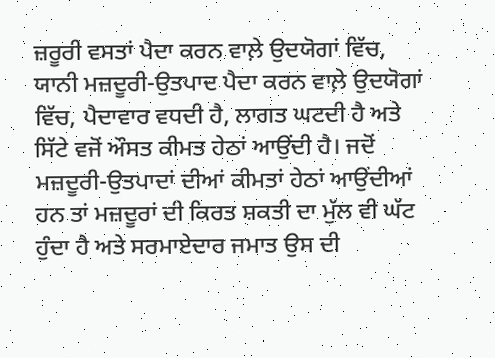ਜ਼ਰੂਰੀ ਵਸਤਾਂ ਪੈਦਾ ਕਰਨ ਵਾਲ਼ੇ ਉਦਯੋਗਾਂ ਵਿੱਚ, ਯਾਨੀ ਮਜ਼ਦੂਰੀ-ਉਤਪਾਦ ਪੈਦਾ ਕਰਨ ਵਾਲ਼ੇ ਉਦਯੋਗਾਂ ਵਿੱਚ, ਪੈਦਾਵਾਰ ਵਧਦੀ ਹੈ, ਲਾਗਤ ਘਟਦੀ ਹੈ ਅਤੇ ਸਿੱਟੇ ਵਜੋਂ ਔਸਤ ਕੀਮਤ ਹੇਠਾਂ ਆਉਂਦੀ ਹੈ। ਜਦੋਂ ਮਜ਼ਦੂਰੀ-ਉਤਪਾਦਾਂ ਦੀਆਂ ਕੀਮਤਾਂ ਹੇਠਾਂ ਆਉਂਦੀਆਂ ਹਨ ਤਾਂ ਮਜ਼ਦੂਰਾਂ ਦੀ ਕਿਰਤ ਸ਼ਕਤੀ ਦਾ ਮੁੱਲ ਵੀ ਘੱਟ ਹੁੰਦਾ ਹੈ ਅਤੇ ਸਰਮਾਏਦਾਰ ਜਮਾਤ ਉਸ ਦੀ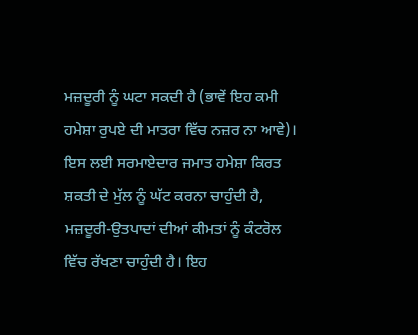ਮਜ਼ਦੂਰੀ ਨੂੰ ਘਟਾ ਸਕਦੀ ਹੈ (ਭਾਵੇਂ ਇਹ ਕਮੀ ਹਮੇਸ਼ਾ ਰੁਪਏ ਦੀ ਮਾਤਰਾ ਵਿੱਚ ਨਜ਼ਰ ਨਾ ਆਵੇ)। ਇਸ ਲਈ ਸਰਮਾਏਦਾਰ ਜਮਾਤ ਹਮੇਸ਼ਾ ਕਿਰਤ ਸ਼ਕਤੀ ਦੇ ਮੁੱਲ ਨੂੰ ਘੱਟ ਕਰਨਾ ਚਾਹੁੰਦੀ ਹੈ, ਮਜ਼ਦੂਰੀ-ਉਤਪਾਦਾਂ ਦੀਆਂ ਕੀਮਤਾਂ ਨੂੰ ਕੰਟਰੋਲ ਵਿੱਚ ਰੱਖਣਾ ਚਾਹੁੰਦੀ ਹੈ। ਇਹ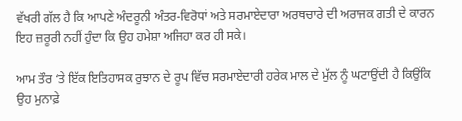ਵੱਖਰੀ ਗੱਲ ਹੈ ਕਿ ਆਪਣੇ ਅੰਦਰੂਨੀ ਅੰਤਰ-ਵਿਰੋਧਾਂ ਅਤੇ ਸਰਮਾਏਦਾਰਾ ਅਰਥਚਾਰੇ ਦੀ ਅਰਾਜਕ ਗਤੀ ਦੇ ਕਾਰਨ ਇਹ ਜ਼ਰੂਰੀ ਨਹੀਂ ਹੁੰਦਾ ਕਿ ਉਹ ਹਮੇਸ਼ਾ ਅਜਿਹਾ ਕਰ ਹੀ ਸਕੇ।

ਆਮ ਤੌਰ ‘ਤੇ ਇੱਕ ਇਤਿਹਾਸਕ ਰੁਝਾਨ ਦੇ ਰੂਪ ਵਿੱਚ ਸਰਮਾਏਦਾਰੀ ਹਰੇਕ ਮਾਲ ਦੇ ਮੁੱਲ ਨੂੰ ਘਟਾਉਂਦੀ ਹੈ ਕਿਉਂਕਿ ਉਹ ਮੁਨਾਫ਼ੇ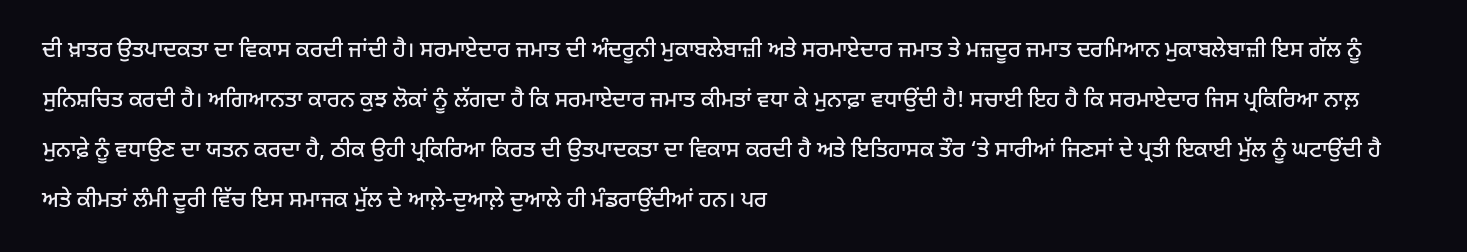ਦੀ ਖ਼ਾਤਰ ਉਤਪਾਦਕਤਾ ਦਾ ਵਿਕਾਸ ਕਰਦੀ ਜਾਂਦੀ ਹੈ। ਸਰਮਾਏਦਾਰ ਜਮਾਤ ਦੀ ਅੰਦਰੂਨੀ ਮੁਕਾਬਲੇਬਾਜ਼ੀ ਅਤੇ ਸਰਮਾਏਦਾਰ ਜਮਾਤ ਤੇ ਮਜ਼ਦੂਰ ਜਮਾਤ ਦਰਮਿਆਨ‌ ਮੁਕਾਬਲੇਬਾਜ਼ੀ ਇਸ ਗੱਲ ਨੂੰ ਸੁਨਿਸ਼ਚਿਤ ਕਰਦੀ ਹੈ। ਅਗਿਆਨਤਾ ਕਾਰਨ ਕੁਝ ਲੋਕਾਂ ਨੂੰ ਲੱਗਦਾ ਹੈ ਕਿ ਸਰਮਾਏਦਾਰ ਜਮਾਤ ਕੀਮਤਾਂ ਵਧਾ ਕੇ ਮੁਨਾਫ਼ਾ ਵਧਾਉਂਦੀ ਹੈ! ਸਚਾਈ ਇਹ ਹੈ ਕਿ ਸਰਮਾਏਦਾਰ ਜਿਸ ਪ੍ਰਕਿਰਿਆ ਨਾਲ਼ ਮੁਨਾਫ਼ੇ ਨੂੰ ਵਧਾਉਣ ਦਾ ਯਤਨ ਕਰਦਾ ਹੈ, ਠੀਕ ਉਹੀ ਪ੍ਰਕਿਰਿਆ ਕਿਰਤ ਦੀ ਉਤਪਾਦਕਤਾ ਦਾ ਵਿਕਾਸ ਕਰਦੀ ਹੈ ਅਤੇ ਇਤਿਹਾਸਕ ਤੌਰ ‘ਤੇ ਸਾਰੀਆਂ ਜਿਣਸਾਂ ਦੇ ਪ੍ਰਤੀ ਇਕਾਈ ਮੁੱਲ ਨੂੰ ਘਟਾਉਂਦੀ ਹੈ ਅਤੇ ਕੀਮਤਾਂ ਲੰਮੀ ਦੂਰੀ ਵਿੱਚ ਇਸ ਸਮਾਜਕ ਮੁੱਲ ਦੇ ਆਲ਼ੇ-ਦੁਆਲ਼ੇ ਦੁਆਲੇ ਹੀ ਮੰਡਰਾਉਂਦੀਆਂ ਹਨ‌। ਪਰ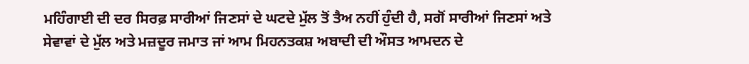ਮਹਿੰਗਾਈ ਦੀ ਦਰ ਸਿਰਫ਼ ਸਾਰੀਆਂ ਜਿਣਸਾਂ ਦੇ ਘਟਦੇ ਮੁੱਲ ਤੋਂ ਤੈਅ ਨਹੀਂ ਹੁੰਦੀ ਹੈ, ਸਗੋਂ ਸਾਰੀਆਂ ਜਿਣਸਾਂ ਅਤੇ ਸੇਵਾਵਾਂ ਦੇ ਮੁੱਲ ਅਤੇ ਮਜ਼ਦੂਰ ਜਮਾਤ ਜਾਂ ਆਮ ਮਿਹਨਤਕਸ਼ ਅਬਾਦੀ ਦੀ ਔਸਤ ਆਮਦਨ ਦੇ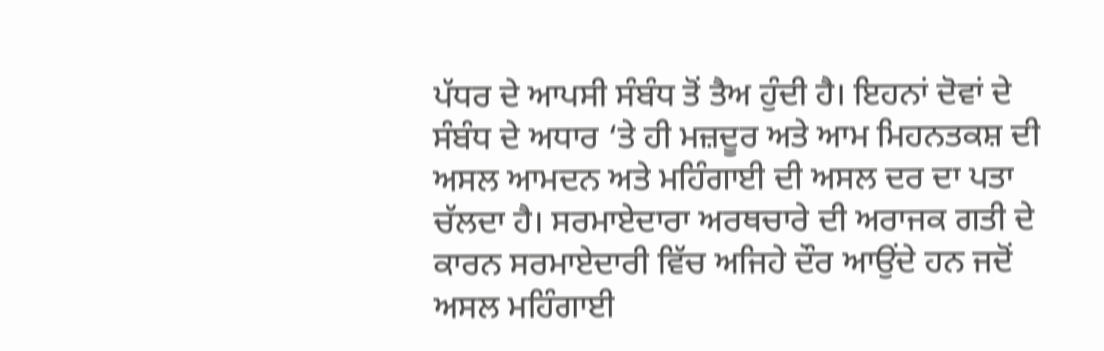ਪੱਧਰ ਦੇ ਆਪਸੀ ਸੰਬੰਧ ਤੋਂ ਤੈਅ ਹੁੰਦੀ ਹੈ। ਇਹਨਾਂ ਦੋਵਾਂ ਦੇ ਸੰਬੰਧ ਦੇ ਅਧਾਰ ‘ਤੇ ਹੀ ਮਜ਼ਦੂਰ ਅਤੇ ਆਮ ਮਿਹਨਤਕਸ਼ ਦੀ ਅਸਲ ਆਮਦਨ ਅਤੇ ਮਹਿੰਗਾਈ ਦੀ ਅਸਲ ਦਰ ਦਾ ਪਤਾ ਚੱਲਦਾ ਹੈ। ਸਰਮਾਏਦਾਰਾ ਅਰਥਚਾਰੇ ਦੀ ਅਰਾਜਕ ਗਤੀ ਦੇ ਕਾਰਨ ਸਰਮਾਏਦਾਰੀ ਵਿੱਚ ਅਜਿਹੇ ਦੌਰ ਆਉਂਦੇ ਹਨ ਜਦੋਂ ਅਸਲ ਮਹਿੰਗਾਈ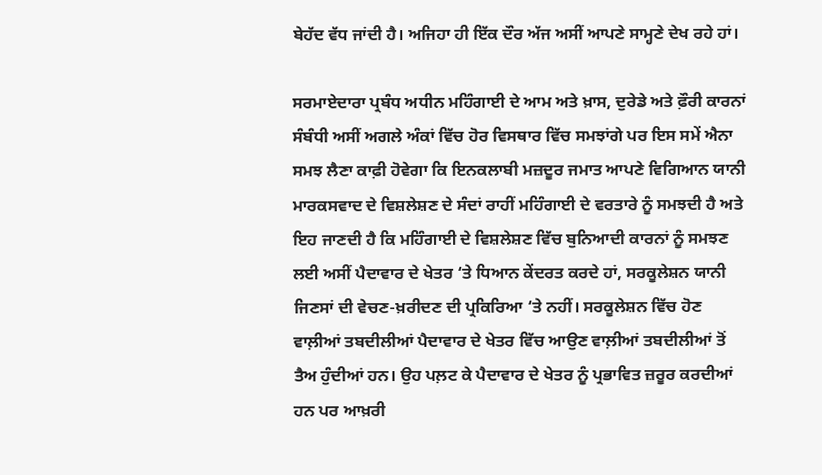ਬੇਹੱਦ ਵੱਧ ਜਾਂਦੀ ਹੈ। ਅਜਿਹਾ ਹੀ ਇੱਕ ਦੌਰ ਅੱਜ ਅਸੀਂ ਆਪਣੇ ਸਾਮ੍ਹਣੇ ਦੇਖ ਰਹੇ ਹਾਂ।

ਸਰਮਾਏਦਾਰਾ ਪ੍ਰਬੰਧ ਅਧੀਨ ਮਹਿੰਗਾਈ ਦੇ ਆਮ ਅਤੇ ਖ਼ਾਸ, ਦੁਰੇਡੇ ਅਤੇ ਫ਼ੌਰੀ ਕਾਰਨਾਂ ਸੰਬੰਧੀ ਅਸੀਂ ਅਗਲੇ ਅੰਕਾਂ ਵਿੱਚ ਹੋਰ ਵਿਸਥਾਰ ਵਿੱਚ ਸਮਝਾਂਗੇ ਪਰ ਇਸ ਸਮੇਂ ਐਨਾ ਸਮਝ ਲੈਣਾ ਕਾਫ਼ੀ ਹੋਵੇਗਾ ਕਿ ਇਨਕਲਾਬੀ ਮਜ਼ਦੂਰ ਜਮਾਤ ਆਪਣੇ ਵਿਗਿਆਨ ਯਾਨੀ ਮਾਰਕਸਵਾਦ ਦੇ ਵਿਸ਼ਲੇਸ਼ਣ ਦੇ ਸੰਦਾਂ ਰਾਹੀਂ ਮਹਿੰਗਾਈ ਦੇ ਵਰਤਾਰੇ ਨੂੰ ਸਮਝਦੀ ਹੈ ਅਤੇ ਇਹ ਜਾਣਦੀ ਹੈ ਕਿ ਮਹਿੰਗਾਈ ਦੇ ਵਿਸ਼ਲੇਸ਼ਣ ਵਿੱਚ ਬੁਨਿਆਦੀ ਕਾਰਨਾਂ ਨੂੰ ਸਮਝਣ ਲਈ ਅਸੀਂ ਪੈਦਾਵਾਰ ਦੇ ਖੇਤਰ ‘ਤੇ ਧਿਆਨ ਕੇਂਦਰਤ ਕਰਦੇ ਹਾਂ, ਸਰਕੂਲੇਸ਼ਨ ਯਾਨੀ ਜਿਣਸਾਂ ਦੀ ਵੇਚਣ-ਖ਼ਰੀਦਣ ਦੀ ਪ੍ਰਕਿਰਿਆ ‘ਤੇ ਨਹੀਂ। ਸਰਕੂਲੇਸ਼ਨ ਵਿੱਚ ਹੋਣ ਵਾਲ਼ੀਆਂ ਤਬਦੀਲੀਆਂ ਪੈਦਾਵਾਰ ਦੇ ਖੇਤਰ ਵਿੱਚ ਆਉਣ ਵਾਲ਼ੀਆਂ ਤਬਦੀਲੀਆਂ ਤੋਂ ਤੈਅ ਹੁੰਦੀਆਂ ਹਨ। ਉਹ ਪਲ਼ਟ ਕੇ ਪੈਦਾਵਾਰ ਦੇ ਖੇਤਰ ਨੂੰ ਪ੍ਰਭਾਵਿਤ ਜ਼ਰੂਰ ਕਰਦੀਆਂ ਹਨ ਪਰ ਆਖ਼ਰੀ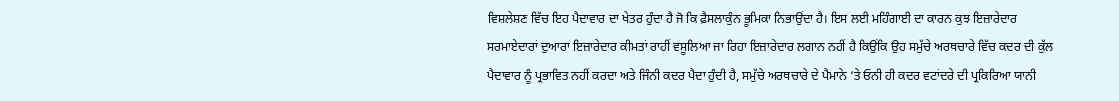ਵਿਸ਼ਲੇਸ਼ਣ ਵਿੱਚ ਇਹ ਪੈਦਾਵਾਰ ਦਾ ਖੇਤਰ ਹੁੰਦਾ ਹੈ ਜੋ ਕਿ ਫ਼ੈਸਲਾਕੁੰਨ ਭੂਮਿਕਾ ਨਿਭਾਉਂਦਾ ਹੈ। ਇਸ ਲਈ ਮਹਿੰਗਾਈ ਦਾ ਕਾਰਨ ਕੁਝ ਇਜ਼ਾਰੇਦਾਰ ਸਰਮਾਏਦਾਰਾਂ ਦੁਆਰਾ ਇਜ਼ਾਰੇਦਾਰ ਕੀਮਤਾਂ ਰਾਹੀਂ ਵਸੂਲਿਆ ਜਾ ਰਿਹਾ ਇਜ਼ਾਰੇਦਾਰ ਲਗਾਨ ਨਹੀਂ ਹੈ ਕਿਉਂਕਿ ਉਹ ਸਮੁੱਚੇ ਅਰਥਚਾਰੇ ਵਿੱਚ ਕਦਰ ਦੀ ਕੁੱਲ ਪੈਦਾਵਾਰ ਨੂੰ ਪ੍ਰਭਾਵਿਤ ਨਹੀਂ ਕਰਦਾ ਅਤੇ ਜਿੰਨੀ ਕਦਰ ਪੈਦਾ ਹੁੰਦੀ ਹੈ, ਸਮੁੱਚੇ ਅਰਥਚਾਰੇ ਦੇ ਪੈਮਾਨੇ ‘ਤੇ ਓਨੀ ਹੀ ਕਦਰ ਵਟਾਂਦਰੇ ਦੀ ਪ੍ਰਕਿਰਿਆ ਯਾਨੀ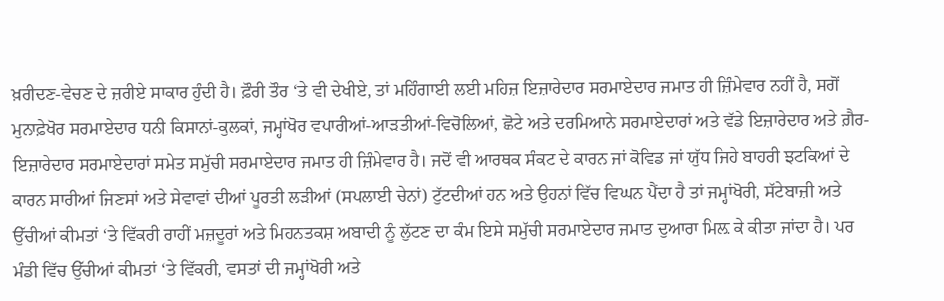ਖ਼ਰੀਦਣ-ਵੇਚਣ ਦੇ ਜ਼ਰੀਏ ਸਾਕਾਰ ਹੁੰਦੀ ਹੈ। ਫ਼ੌਰੀ ਤੌਰ ‘ਤੇ ਵੀ ਦੇਖੀਏ, ਤਾਂ ਮਹਿੰਗਾਈ ਲਈ ਮਹਿਜ਼ ਇਜ਼ਾਰੇਦਾਰ ਸਰਮਾਏਦਾਰ ਜਮਾਤ ਹੀ ਜ਼ਿੰਮੇਵਾਰ ਨਹੀਂ ਹੈ, ਸਗੋਂ ਮੁਨਾਫ਼ੇਖੋਰ ਸਰਮਾਏਦਾਰ ਧਨੀ ਕਿਸਾਨਾਂ-ਕੁਲਕਾਂ, ਜਮ੍ਹਾਂਖੋਰ ਵਪਾਰੀਆਂ-ਆੜਤੀਆਂ-ਵਿਚੋਲਿਆਂ, ਛੋਟੇ ਅਤੇ ਦਰਮਿਆਨੇ ਸਰਮਾਏਦਾਰਾਂ ਅਤੇ ਵੱਡੇ ਇਜ਼ਾਰੇਦਾਰ ਅਤੇ ਗ਼ੈਰ-ਇਜ਼ਾਰੇਦਾਰ ਸਰਮਾਏਦਾਰਾਂ ਸਮੇਤ ਸਮੁੱਚੀ ਸਰਮਾਏਦਾਰ ਜਮਾਤ ਹੀ ਜ਼ਿੰਮੇਵਾਰ ਹੈ। ਜਦੋਂ ਵੀ ਆਰਥਕ ਸੰਕਟ ਦੇ ਕਾਰਨ ਜਾਂ ਕੋਵਿਡ ਜਾਂ ਯੁੱਧ ਜਿਹੇ ਬਾਹਰੀ ਝਟਕਿਆਂ ਦੇ ਕਾਰਨ ਸਾਰੀਆਂ ਜਿਣਸਾਂ ਅਤੇ ਸੇਵਾਵਾਂ ਦੀਆਂ ਪੂਰਤੀ ਲੜੀਆਂ (ਸਪਲਾਈ ਚੇਨਾਂ) ਟੁੱਟਦੀਆਂ ਹਨ ਅਤੇ ਉਹਨਾਂ ਵਿੱਚ ਵਿਘਨ ਪੈਂਦਾ ਹੈ ਤਾਂ ਜਮ੍ਹਾਂਖੋਰੀ, ਸੱਟੇਬਾਜ਼ੀ ਅਤੇ ਉੱਚੀਆਂ ਕੀਮਤਾਂ ‘ਤੇ ਵਿੱਕਰੀ ਰਾਹੀਂ ਮਜ਼ਦੂਰਾਂ ਅਤੇ ਮਿਹਨਤਕਸ਼ ਅਬਾਦੀ ਨੂੰ ਲੁੱਟਣ ਦਾ ਕੰਮ ਇਸੇ ਸਮੁੱਚੀ ਸਰਮਾਏਦਾਰ ਜਮਾਤ ਦੁਆਰਾ ਮਿਲ਼ ਕੇ ਕੀਤਾ ਜਾਂਦਾ ਹੈ। ਪਰ ਮੰਡੀ ਵਿੱਚ ਉੱਚੀਆਂ ਕੀਮਤਾਂ ‘ਤੇ ਵਿੱਕਰੀ, ਵਸਤਾਂ ਦੀ ਜਮ੍ਹਾਂਖੋਰੀ ਅਤੇ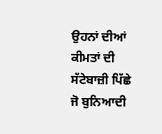ਉਹਨਾਂ ਦੀਆਂ ਕੀਮਤਾਂ ਦੀ ਸੱਟੇਬਾਜ਼ੀ ਪਿੱਛੇ ਜੋ ਬੁਨਿਆਦੀ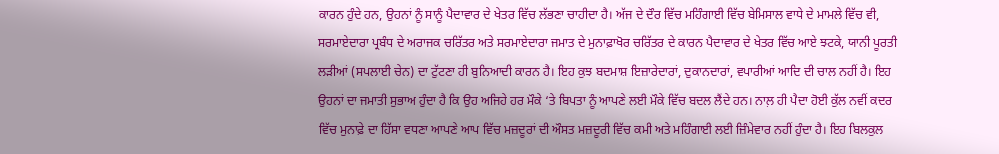ਕਾਰਨ ਹੁੰਦੇ ਹਨ, ਉਹਨਾਂ ਨੂੰ ਸਾਨੂੰ ਪੈਦਾਵਾਰ ਦੇ ਖੇਤਰ ਵਿੱਚ ਲੱਭਣਾ ਚਾਹੀਦਾ ਹੈ। ਅੱਜ ਦੇ ਦੌਰ ਵਿੱਚ ਮਹਿੰਗਾਈ ਵਿੱਚ ਬੇਮਿਸਾਲ ਵਾਧੇ ਦੇ ਮਾਮਲੇ ਵਿੱਚ ਵੀ, ਸਰਮਾਏਦਾਰਾ ਪ੍ਰਬੰਧ ਦੇ ਅਰਾਜਕ ਚਰਿੱਤਰ ਅਤੇ ਸਰਮਾਏਦਾਰਾ ਜਮਾਤ ਦੇ ਮੁਨਾਫ਼ਾਖੋਰ ਚਰਿੱਤਰ ਦੇ ਕਾਰਨ ਪੈਦਾਵਾਰ ਦੇ ਖੇਤਰ ਵਿੱਚ ਆਏ ਝਟਕੇ, ਯਾਨੀ ਪੂਰਤੀ ਲੜੀਆਂ (ਸਪਲਾਈ ਚੇਨ) ਦਾ ਟੁੱਟਣਾ ਹੀ ਬੁਨਿਆਦੀ ਕਾਰਨ ਹੈ। ਇਹ ਕੁਝ ਬਦਮਾਸ਼ ਇਜ਼ਾਰੇਦਾਰਾਂ, ਦੁਕਾਨਦਾਰਾਂ, ਵਪਾਰੀਆਂ ਆਦਿ ਦੀ ਚਾਲ ਨਹੀਂ ਹੈ। ਇਹ ਉਹਨਾਂ ਦਾ ਜਮਾਤੀ ਸੁਭਾਅ ਹੁੰਦਾ ਹੈ ਕਿ ਉਹ ਅਜਿਹੇ ਹਰ ਮੌਕੇ ‘ਤੇ ਬਿਪਤਾ ਨੂੰ ਆਪਣੇ ਲਈ ਮੌਕੇ ਵਿੱਚ ਬਦਲ ਲੈਂਦੇ ਹਨ। ਨਾਲ਼ ਹੀ ਪੈਦਾ ਹੋਈ ਕੁੱਲ ਨਵੀਂ ਕਦਰ ਵਿੱਚ ਮੁਨਾਫ਼ੇ ਦਾ ਹਿੱਸਾ ਵਧਣਾ ਆਪਣੇ ਆਪ ਵਿੱਚ ਮਜ਼ਦੂਰਾਂ ਦੀ ਔਸਤ ਮਜ਼ਦੂਰੀ ਵਿੱਚ ਕਮੀ ਅਤੇ ਮਹਿੰਗਾਈ ਲਈ ਜ਼ਿੰਮੇਵਾਰ ਨਹੀਂ ਹੁੰਦਾ ਹੈ। ਇਹ ਬਿਲਕੁਲ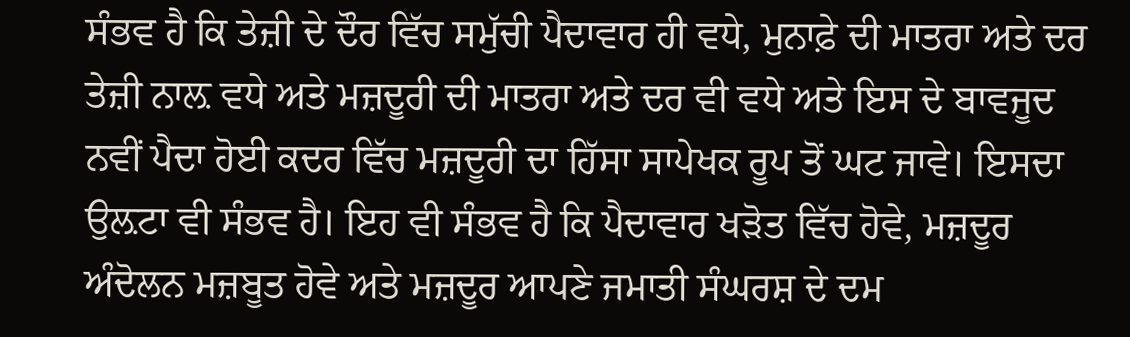ਸੰਭਵ ਹੈ ਕਿ ਤੇਜ਼ੀ ਦੇ ਦੌਰ ਵਿੱਚ ਸਮੁੱਚੀ ਪੈਦਾਵਾਰ ਹੀ ਵਧੇ, ਮੁਨਾਫ਼ੇ ਦੀ ਮਾਤਰਾ ਅਤੇ ਦਰ ਤੇਜ਼ੀ ਨਾਲ਼ ਵਧੇ ਅਤੇ ਮਜ਼ਦੂਰੀ ਦੀ ਮਾਤਰਾ ਅਤੇ ਦਰ ਵੀ ਵਧੇ ਅਤੇ ਇਸ ਦੇ ਬਾਵਜੂਦ ਨਵੀਂ ਪੈਦਾ ਹੋਈ ਕਦਰ ਵਿੱਚ ਮਜ਼ਦੂਰੀ ਦਾ ਹਿੱਸਾ ਸਾਪੇਖਕ ਰੂਪ ਤੋਂ ਘਟ ਜਾਵੇ‌। ਇਸਦਾ ਉਲ਼ਟਾ ਵੀ ਸੰਭਵ ਹੈ। ਇਹ ਵੀ ਸੰਭਵ ਹੈ ਕਿ ਪੈਦਾਵਾਰ ਖੜੋਤ ਵਿੱਚ ਹੋਵੇ, ਮਜ਼ਦੂਰ ਅੰਦੋਲਨ ਮਜ਼ਬੂਤ ਹੋਵੇ ਅਤੇ ਮਜ਼ਦੂਰ ਆਪਣੇ ਜਮਾਤੀ ਸੰਘਰਸ਼ ਦੇ ਦਮ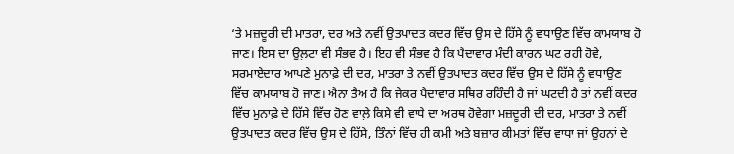‘ਤੇ ਮਜ਼ਦੂਰੀ ਦੀ ਮਾਤਰਾ, ਦਰ ਅਤੇ ਨਵੀਂ ਉਤਪਾਦਤ ਕਦਰ ਵਿੱਚ ਉਸ ਦੇ ਹਿੱਸੇ ਨੂੰ ਵਧਾਉਣ ਵਿੱਚ ਕਾਮਯਾਬ ਹੋ ਜਾਣ। ਇਸ ਦਾ ਉਲ਼ਟਾ ਵੀ ਸੰਭਵ ਹੈ। ਇਹ ਵੀ ਸੰਭਵ ਹੈ ਕਿ ਪੈਦਾਵਾਰ ਮੰਦੀ ਕਾਰਨ ਘਟ ਰਹੀ ਹੋਵੇ, ਸਰਮਾਏਦਾਰ ਆਪਣੇ ਮੁਨਾਫ਼ੇ ਦੀ ਦਰ, ਮਾਤਰਾ ਤੇ ਨਵੀਂ ਉਤਪਾਦਤ ਕਦਰ ਵਿੱਚ ਉਸ ਦੇ ਹਿੱਸੇ ਨੂੰ ਵਧਾਉਣ ਵਿੱਚ ਕਾਮਯਾਬ ਹੋ ਜਾਣ। ਐਨਾ ਤੈਅ ਹੈ ਕਿ ਜੇਕਰ ਪੈਦਾਵਾਰ ਸਥਿਰ ਰਹਿੰਦੀ ਹੈ ਜਾਂ ਘਟਦੀ ਹੈ ਤਾਂ ਨਵੀਂ ਕਦਰ ਵਿੱਚ ਮੁਨਾਫ਼ੇ ਦੇ ਹਿੱਸੇ ਵਿੱਚ ਹੋਣ ਵਾਲ਼ੇ ਕਿਸੇ ਵੀ ਵਾਧੇ ਦਾ ਅਰਥ ਹੋਵੇਗਾ ਮਜ਼ਦੂਰੀ ਦੀ ਦਰ, ਮਾਤਰਾ ਤੇ ਨਵੀਂ ਉਤਪਾਦਤ ਕਦਰ ਵਿੱਚ ਉਸ ਦੇ ਹਿੱਸੇ, ਤਿੰਨਾਂ ਵਿੱਚ ਹੀ ਕਮੀ ਅਤੇ ਬਜ਼ਾਰ ਕੀਮਤਾਂ ਵਿੱਚ ਵਾਧਾ ਜਾਂ ਉਹਨਾਂ ਦੇ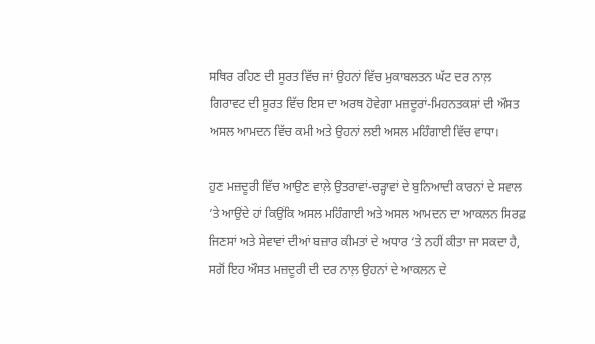ਸਥਿਰ ਰਹਿਣ ਦੀ ਸੂਰਤ ਵਿੱਚ ਜਾਂ ਉਹਨਾਂ ਵਿੱਚ ਮੁਕਾਬਲਤਨ ਘੱਟ ਦਰ ਨਾਲ਼ ਗਿਰਾਵਟ ਦੀ ਸੂਰਤ ਵਿੱਚ ਇਸ ਦਾ ਅਰਥ ਹੋਵੇਗਾ ਮਜ਼ਦੂਰਾਂ-ਮਿਹਨਤਕਸ਼ਾਂ ਦੀ ਔਸਤ ਅਸਲ ਆਮਦਨ ਵਿੱਚ ਕਮੀ ਅਤੇ ਉਹਨਾਂ ਲਈ ਅਸਲ ਮਹਿੰਗਾਈ ਵਿੱਚ ਵਾਧਾ।

ਹੁਣ ਮਜ਼ਦੂਰੀ ਵਿੱਚ ਆਉਣ ਵਾਲ਼ੇ ਉਤਰਾਵਾਂ-ਚੜ੍ਹਾਵਾਂ ਦੇ ਬੁਨਿਆਦੀ ਕਾਰਨਾਂ ਦੇ ਸਵਾਲ ‘ਤੇ ਆਉਂਦੇ ਹਾਂ ਕਿਉਂਕਿ ਅਸਲ ਮਹਿੰਗਾਈ ਅਤੇ ਅਸਲ ਆਮਦਨ ਦਾ ਆਕਲਨ ਸਿਰਫ਼ ਜਿਣਸਾਂ ਅਤੇ ਸੇਵਾਵਾਂ ਦੀਆਂ ਬਜ਼ਾਰ ਕੀਮਤਾਂ ਦੇ ਅਧਾਰ ‘ਤੇ ਨਹੀਂ ਕੀਤਾ ਜਾ ਸਕਦਾ ਹੈ, ਸਗੋਂ ਇਹ ਔਸਤ ਮਜ਼ਦੂਰੀ ਦੀ ਦਰ ਨਾਲ਼ ਉਹਨਾਂ ਦੇ ਆਕਲਨ ਦੇ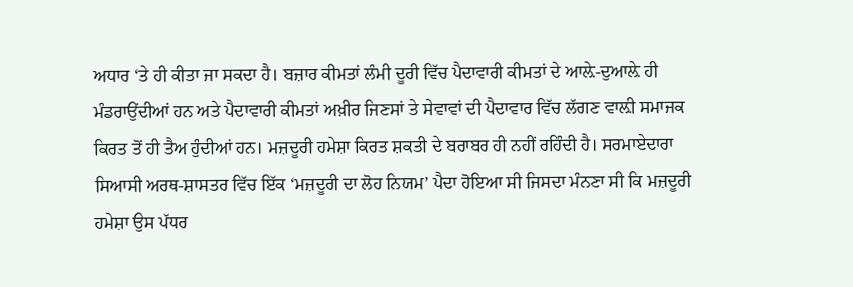ਅਧਾਰ ‘ਤੇ ਹੀ ਕੀਤਾ ਜਾ ਸਕਦਾ ਹੈ। ਬਜ਼ਾਰ ਕੀਮਤਾਂ ਲੰਮੀ ਦੂਰੀ ਵਿੱਚ ਪੈਦਾਵਾਰੀ ਕੀਮਤਾਂ ਦੇ ਆਲ਼ੇ-ਦੁਆਲ਼ੇ ਹੀ ਮੰਡਰਾਉਂਦੀਆਂ ਹਨ ਅਤੇ ਪੈਦਾਵਾਰੀ ਕੀਮਤਾਂ ਅਖ਼ੀਰ ਜਿਣਸਾਂ ਤੇ ਸੇਵਾਵਾਂ ਦੀ ਪੈਦਾਵਾਰ ਵਿੱਚ ਲੱਗਣ ਵਾਲ਼ੀ ਸਮਾਜਕ ਕਿਰਤ ਤੋਂ ਹੀ ਤੈਅ ਹੁੰਦੀਆਂ ਹਨ। ਮਜ਼ਦੂਰੀ ਹਮੇਸ਼ਾ ਕਿਰਤ ਸ਼ਕਤੀ ਦੇ ਬਰਾਬਰ ਹੀ ਨਹੀਂ ਰਹਿੰਦੀ ਹੈ। ਸਰਮਾਏਦਾਰਾ ਸਿਆਸੀ ਅਰਥ-ਸ਼ਾਸਤਰ ਵਿੱਚ ਇੱਕ ‘ਮਜ਼ਦੂਰੀ ਦਾ ਲੋਹ ਨਿਯਮ’ ਪੈਦਾ ਹੋਇਆ ਸੀ ਜਿਸਦਾ ਮੰਨਣਾ ਸੀ ਕਿ ਮਜ਼ਦੂਰੀ ਹਮੇਸ਼ਾ ਉਸ ਪੱਧਰ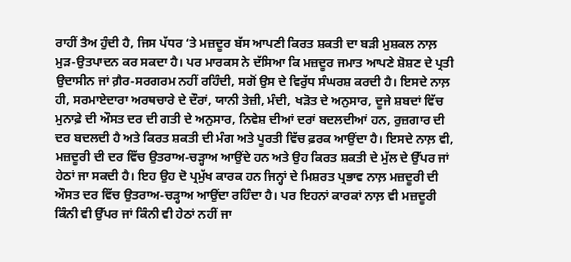ਰਾਹੀਂ ਤੈਅ ਹੁੰਦੀ ਹੈ, ਜਿਸ ਪੱਧਰ ‘ਤੇ ਮਜ਼ਦੂਰ ਬੱਸ ਆਪਣੀ ਕਿਰਤ ਸ਼ਕਤੀ ਦਾ ਬੜੀ ਮੁਸ਼ਕਲ ਨਾਲ਼ ਮੁੜ-ਉਤਪਾਦਨ ਕਰ ਸਕਦਾ ਹੈ। ਪਰ ਮਾਰਕਸ ਨੇ ਦੱਸਿਆ ਕਿ ਮਜ਼ਦੂਰ ਜਮਾਤ ਆਪਣੇ ਸ਼ੋਸ਼ਣ ਦੇ ਪ੍ਰਤੀ ਉਦਾਸੀਨ ਜਾਂ ਗ਼ੈਰ-ਸਰਗਰਮ ਨਹੀਂ ਰਹਿੰਦੀ, ਸਗੋਂ ਉਸ ਦੇ ਵਿਰੁੱਧ ਸੰਘਰਸ਼ ਕਰਦੀ ਹੈ। ਇਸਦੇ ਨਾਲ਼ ਹੀ, ਸਰਮਾਏਦਾਰਾ ਅਰਥਚਾਰੇ ਦੇ ਦੌਰਾਂ, ਯਾਨੀ ਤੇਜ਼ੀ, ਮੰਦੀ, ਖੜੋਤ ਦੇ ਅਨੁਸਾਰ, ਦੂਜੇ ਸ਼ਬਦਾਂ ਵਿੱਚ ਮੁਨਾਫ਼ੇ ਦੀ ਔਸਤ ਦਰ ਦੀ ਗਤੀ ਦੇ ਅਨੁਸਾਰ, ਨਿਵੇਸ਼ ਦੀਆਂ ਦਰਾਂ ਬਦਲਦੀਆਂ ਹਨ, ਰੁਜ਼ਗਾਰ ਦੀ ਦਰ ਬਦਲਦੀ ਹੈ ਅਤੇ ਕਿਰਤ ਸ਼ਕਤੀ ਦੀ ਮੰਗ ਅਤੇ ਪੂਰਤੀ ਵਿੱਚ ਫ਼ਰਕ ਆਉਂਦਾ ਹੈ। ਇਸਦੇ ਨਾਲ਼ ਵੀ, ਮਜ਼ਦੂਰੀ ਦੀ ਦਰ ਵਿੱਚ ਉਤਰਾਅ-ਚੜ੍ਹਾਅ ਆਉਂਦੇ ਹਨ ਅਤੇ ਉਹ ਕਿਰਤ ਸ਼ਕਤੀ ਦੇ ਮੁੱਲ ਦੇ ਉੱਪਰ ਜਾਂ ਹੇਠਾਂ ਜਾ ਸਕਦੀ ਹੈ‌। ਇਹ ਉਹ ਦੋ ਪ੍ਰਮੁੱਖ ਕਾਰਕ ਹਨ ਜਿਨ੍ਹਾਂ ਦੇ ਮਿਸ਼ਰਤ ਪ੍ਰਭਾਵ ਨਾਲ਼ ਮਜ਼ਦੂਰੀ ਦੀ ਔਸਤ ਦਰ ਵਿੱਚ ਉਤਰਾਅ-ਚੜ੍ਹਾਅ ਆਉਂਦਾ ਰਹਿੰਦਾ ਹੈ। ਪਰ ਇਹਨਾਂ ਕਾਰਕਾਂ ਨਾਲ਼ ਵੀ ਮਜ਼ਦੂਰੀ ਕਿੰਨੀ ਵੀ ਉੱਪਰ ਜਾਂ ਕਿੰਨੀ ਵੀ ਹੇਠਾਂ ਨਹੀਂ ਜਾ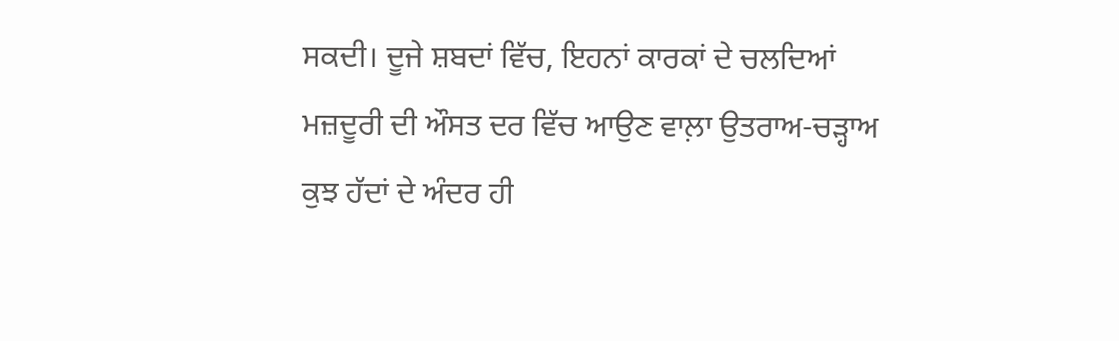ਸਕਦੀ। ਦੂਜੇ ਸ਼ਬਦਾਂ ਵਿੱਚ, ਇਹਨਾਂ ਕਾਰਕਾਂ ਦੇ ਚਲਦਿਆਂ ਮਜ਼ਦੂਰੀ ਦੀ ਔਸਤ ਦਰ ਵਿੱਚ ਆਉਣ ਵਾਲ਼ਾ ਉਤਰਾਅ-ਚੜ੍ਹਾਅ ਕੁਝ ਹੱਦਾਂ ਦੇ ਅੰਦਰ ਹੀ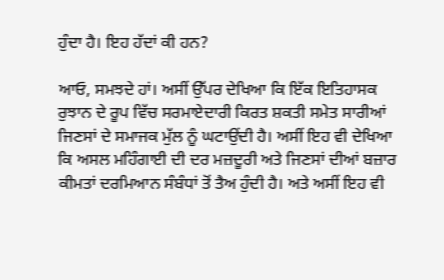ਹੁੰਦਾ ਹੈ। ਇਹ ਹੱਦਾਂ ਕੀ ਹਨ?

ਆਓ, ਸਮਝਦੇ ਹਾਂ। ਅਸੀਂ ਉੱਪਰ ਦੇਖਿਆ ਕਿ ਇੱਕ ਇਤਿਹਾਸਕ ਰੁਝਾਨ ਦੇ ਰੂਪ ਵਿੱਚ ਸਰਮਾਏਦਾਰੀ ਕਿਰਤ ਸ਼ਕਤੀ ਸਮੇਤ ਸਾਰੀਆਂ ਜਿਣਸਾਂ ਦੇ ਸਮਾਜਕ ਮੁੱਲ ਨੂੰ ਘਟਾਉਂਦੀ ਹੈ। ਅਸੀਂ ਇਹ ਵੀ ਦੇਖਿਆ ਕਿ ਅਸਲ ਮਹਿੰਗਾਈ ਦੀ ਦਰ ਮਜ਼ਦੂਰੀ ਅਤੇ ਜਿਣਸਾਂ ਦੀਆਂ ਬਜ਼ਾਰ ਕੀਮਤਾਂ ਦਰਮਿਆਨ ਸੰਬੰਧਾਂ ਤੋਂ ਤੈਅ ਹੁੰਦੀ ਹੈ। ਅਤੇ ਅਸੀਂ ਇਹ ਵੀ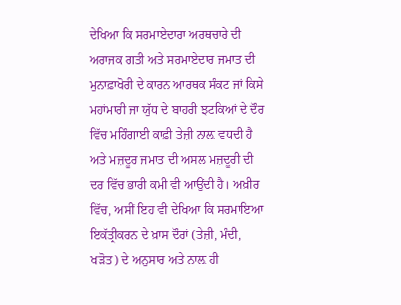ਦੇਖਿਆ ਕਿ ਸਰਮਾਏਦਾਰਾ ਅਰਥਚਾਰੇ ਦੀ ਅਰਾਜਕ ਗਤੀ ਅਤੇ ਸਰਮਾਏਦਾਰ ਜਮਾਤ ਦੀ ਮੁਨਾਫ਼ਾਖੋਰੀ ਦੇ ਕਾਰਨ ਆਰਥਕ ਸੰਕਟ ਜਾਂ ਕਿਸੇ ਮਹਾਂਮਾਰੀ ਜਾ ਯੁੱਧ ਦੇ ਬਾਹਰੀ ਝਟਕਿਆਂ ਦੇ ਦੌਰ ਵਿੱਚ ਮਹਿੰਗਾਈ ਕਾਫ਼ੀ ਤੇਜ਼ੀ ਨਾਲ਼ ਵਧਦੀ ਹੈ ਅਤੇ ਮਜ਼ਦੂਰ ਜਮਾਤ ਦੀ ਅਸਲ ਮਜ਼ਦੂਰੀ ਦੀ ਦਰ ਵਿੱਚ ਭਾਰੀ ਕਮੀ ਵੀ ਆਉਂਦੀ ਹੈ। ਅਖ਼ੀਰ ਵਿੱਚ, ਅਸੀਂ ਇਹ ਵੀ ਦੇਖਿਆ ਕਿ ਸਰਮਾਇਆ ਇਕੱਤ੍ਰੀਕਰਨ ਦੇ ਖ਼ਾਸ ਦੌਰਾਂ (ਤੇਜ਼ੀ, ਮੰਦੀ, ਖੜੋਤ) ਦੇ ਅਨੁਸਾਰ ਅਤੇ ਨਾਲ਼ ਹੀ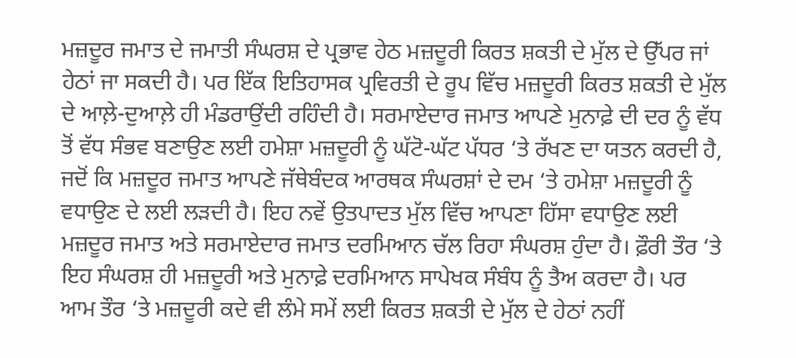ਮਜ਼ਦੂਰ ਜਮਾਤ ਦੇ ਜਮਾਤੀ ਸੰਘਰਸ਼ ਦੇ ਪ੍ਰਭਾਵ ਹੇਠ ਮਜ਼ਦੂਰੀ ਕਿਰਤ ਸ਼ਕਤੀ ਦੇ ਮੁੱਲ ਦੇ ਉੱਪਰ ਜਾਂ ਹੇਠਾਂ ਜਾ ਸਕਦੀ ਹੈ। ਪਰ ਇੱਕ ਇਤਿਹਾਸਕ ਪ੍ਰਵਿਰਤੀ ਦੇ ਰੂਪ ਵਿੱਚ ਮਜ਼ਦੂਰੀ ਕਿਰਤ ਸ਼ਕਤੀ ਦੇ ਮੁੱਲ ਦੇ ਆਲ਼ੇ-ਦੁਆਲ਼ੇ ਹੀ ਮੰਡਰਾਉਂਦੀ ਰਹਿੰਦੀ ਹੈ। ਸਰਮਾਏਦਾਰ ਜਮਾਤ ਆਪਣੇ ਮੁਨਾਫ਼ੇ ਦੀ ਦਰ ਨੂੰ ਵੱਧ ਤੋਂ ਵੱਧ ਸੰਭਵ ਬਣਾਉਣ ਲਈ ਹਮੇਸ਼ਾ ਮਜ਼ਦੂਰੀ ਨੂੰ ਘੱਟੋ-ਘੱਟ ਪੱਧਰ ‘ਤੇ ਰੱਖਣ ਦਾ ਯਤਨ ਕਰਦੀ ਹੈ, ਜਦੋਂ ਕਿ ਮਜ਼ਦੂਰ ਜਮਾਤ ਆਪਣੇ ਜੱਥੇਬੰਦਕ ਆਰਥਕ ਸੰਘਰਸ਼ਾਂ ਦੇ ਦਮ ‘ਤੇ ਹਮੇਸ਼ਾ ਮਜ਼ਦੂਰੀ ਨੂੰ ਵਧਾਉਣ ਦੇ ਲਈ ਲੜਦੀ ਹੈ। ਇਹ ਨਵੇਂ ਉਤਪਾਦਤ ਮੁੱਲ ਵਿੱਚ ਆਪਣਾ ਹਿੱਸਾ ਵਧਾਉਣ ਲਈ ਮਜ਼ਦੂਰ ਜਮਾਤ ਅਤੇ ਸਰਮਾਏਦਾਰ ਜਮਾਤ ਦਰਮਿਆਨ ਚੱਲ ਰਿਹਾ ਸੰਘਰਸ਼ ਹੁੰਦਾ ਹੈ। ਫ਼ੌਰੀ ਤੌਰ ‘ਤੇ ਇਹ ਸੰਘਰਸ਼ ਹੀ ਮਜ਼ਦੂਰੀ ਅਤੇ ਮੁਨਾਫ਼ੇ ਦਰਮਿਆਨ ਸਾਪੇਖਕ ਸੰਬੰਧ ਨੂੰ ਤੈਅ ਕਰਦਾ ਹੈ। ਪਰ ਆਮ ਤੌਰ ‘ਤੇ ਮਜ਼ਦੂਰੀ ਕਦੇ ਵੀ ਲੰਮੇ ਸਮੇਂ ਲਈ ਕਿਰਤ ਸ਼ਕਤੀ ਦੇ ਮੁੱਲ ਦੇ ਹੇਠਾਂ ਨਹੀਂ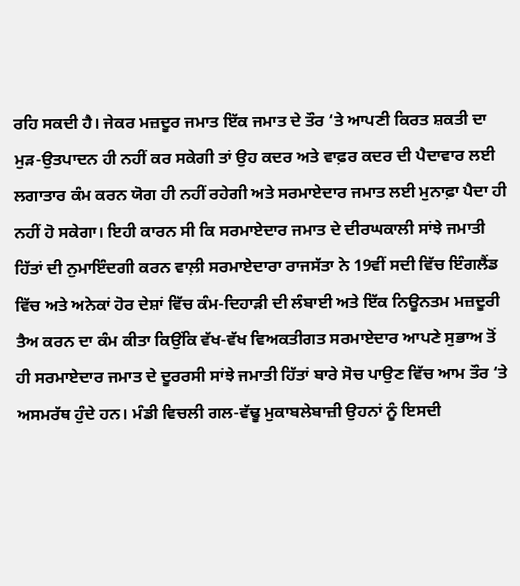ਰਹਿ ਸਕਦੀ ਹੈ। ਜੇਕਰ ਮਜ਼ਦੂਰ ਜਮਾਤ ਇੱਕ ਜਮਾਤ ਦੇ ਤੌਰ ‘ਤੇ ਆਪਣੀ ਕਿਰਤ ਸ਼ਕਤੀ ਦਾ ਮੁੜ-ਉਤਪਾਦਨ ਹੀ ਨਹੀਂ ਕਰ ਸਕੇਗੀ ਤਾਂ ਉਹ ਕਦਰ ਅਤੇ ਵਾਫ਼ਰ ਕਦਰ ਦੀ ਪੈਦਾਵਾਰ ਲਈ ਲਗਾਤਾਰ ਕੰਮ ਕਰਨ ਯੋਗ ਹੀ ਨਹੀਂ ਰਹੇਗੀ ਅਤੇ ਸਰਮਾਏਦਾਰ ਜਮਾਤ ਲਈ ਮੁਨਾਫ਼ਾ ਪੈਦਾ ਹੀ ਨਹੀਂ ਹੋ ਸਕੇਗਾ। ਇਹੀ ਕਾਰਨ ਸੀ ਕਿ ਸਰਮਾਏਦਾਰ ਜਮਾਤ ਦੇ ਦੀਰਘਕਾਲੀ ਸਾਂਝੇ ਜਮਾਤੀ ਹਿੱਤਾਂ ਦੀ ਨੁਮਾਇੰਦਗੀ ਕਰਨ ਵਾਲ਼ੀ ਸਰਮਾਏਦਾਰਾ ਰਾਜਸੱਤਾ ਨੇ 19ਵੀਂ ਸਦੀ ਵਿੱਚ ਇੰਗਲੈਂਡ ਵਿੱਚ ਅਤੇ ਅਨੇਕਾਂ ਹੋਰ ਦੇਸ਼ਾਂ ਵਿੱਚ ਕੰਮ-ਦਿਹਾੜੀ ਦੀ ਲੰਬਾਈ ਅਤੇ ਇੱਕ ਨਿਊਨਤਮ ਮਜ਼ਦੂਰੀ ਤੈਅ ਕਰਨ ਦਾ ਕੰਮ ਕੀਤਾ ਕਿਉਂਕਿ ਵੱਖ-ਵੱਖ ਵਿਅਕਤੀਗਤ ਸਰਮਾਏਦਾਰ ਆਪਣੇ ਸੁਭਾਅ ਤੋਂ ਹੀ ਸਰਮਾਏਦਾਰ ਜਮਾਤ ਦੇ ਦੂਰਰਸੀ ਸਾਂਝੇ ਜਮਾਤੀ ਹਿੱਤਾਂ ਬਾਰੇ ਸੋਚ ਪਾਉਣ ਵਿੱਚ ਆਮ ਤੌਰ ‘ਤੇ ਅਸਮਰੱਥ ਹੁੰਦੇ ਹਨ। ਮੰਡੀ ਵਿਚਲੀ ਗਲ-ਵੱਢੂ ਮੁਕਾਬਲੇਬਾਜ਼ੀ ਉਹਨਾਂ ਨੂੰ ਇਸਦੀ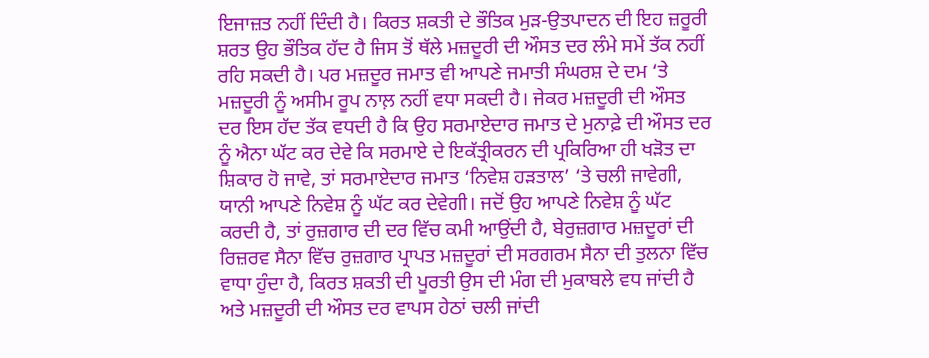ਇਜਾਜ਼ਤ ਨਹੀਂ ਦਿੰਦੀ ਹੈ। ਕਿਰਤ ਸ਼ਕਤੀ ਦੇ ਭੌਤਿਕ ਮੁੜ-ਉਤਪਾਦਨ ਦੀ ਇਹ ਜ਼ਰੂਰੀ ਸ਼ਰਤ ਉਹ ਭੌਤਿਕ ਹੱਦ ਹੈ ਜਿਸ ਤੋਂ ਥੱਲੇ ਮਜ਼ਦੂਰੀ ਦੀ ਔਸਤ ਦਰ ਲੰਮੇ ਸਮੇਂ ਤੱਕ ਨਹੀਂ ਰਹਿ ਸਕਦੀ ਹੈ। ਪਰ ਮਜ਼ਦੂਰ ਜਮਾਤ ਵੀ ਆਪਣੇ ਜਮਾਤੀ ਸੰਘਰਸ਼ ਦੇ ਦਮ ‘ਤੇ ਮਜ਼ਦੂਰੀ ਨੂੰ ਅਸੀਮ ਰੂਪ ਨਾਲ਼ ਨਹੀਂ ਵਧਾ ਸਕਦੀ ਹੈ। ਜੇਕਰ ਮਜ਼ਦੂਰੀ ਦੀ ਔਸਤ ਦਰ ਇਸ ਹੱਦ ਤੱਕ ਵਧਦੀ ਹੈ ਕਿ ਉਹ ਸਰਮਾਏਦਾਰ ਜਮਾਤ ਦੇ ਮੁਨਾਫ਼ੇ ਦੀ ਔਸਤ ਦਰ ਨੂੰ ਐਨਾ ਘੱਟ ਕਰ ਦੇਵੇ ਕਿ ਸਰਮਾਏ ਦੇ ਇਕੱਤ੍ਰੀਕਰਨ ਦੀ ਪ੍ਰਕਿਰਿਆ ਹੀ ਖੜੋਤ ਦਾ ਸ਼ਿਕਾਰ ਹੋ ਜਾਵੇ, ਤਾਂ ਸਰਮਾਏਦਾਰ ਜਮਾਤ ‘ਨਿਵੇਸ਼ ਹੜਤਾਲ’ ‘ਤੇ ਚਲੀ ਜਾਵੇਗੀ, ਯਾਨੀ ਆਪਣੇ ਨਿਵੇਸ਼ ਨੂੰ ਘੱਟ ਕਰ ਦੇਵੇਗੀ। ਜਦੋਂ ਉਹ ਆਪਣੇ ਨਿਵੇਸ਼ ਨੂੰ ਘੱਟ ਕਰਦੀ ਹੈ, ਤਾਂ ਰੁਜ਼ਗਾਰ ਦੀ ਦਰ ਵਿੱਚ ਕਮੀ ਆਉਂਦੀ ਹੈ, ਬੇਰੁਜ਼ਗਾਰ ਮਜ਼ਦੂਰਾਂ ਦੀ ਰਿਜ਼ਰਵ ਸੈਨਾ ਵਿੱਚ ਰੁਜ਼ਗਾਰ ਪ੍ਰਾਪਤ ਮਜ਼ਦੂਰਾਂ ਦੀ ਸਰਗਰਮ ਸੈਨਾ ਦੀ ਤੁਲਨਾ ਵਿੱਚ ਵਾਧਾ ਹੁੰਦਾ ਹੈ, ਕਿਰਤ ਸ਼ਕਤੀ ਦੀ ਪੂਰਤੀ ਉਸ ਦੀ ਮੰਗ ਦੀ ਮੁਕਾਬਲੇ ਵਧ ਜਾਂਦੀ ਹੈ ਅਤੇ ਮਜ਼ਦੂਰੀ ਦੀ ਔਸਤ ਦਰ ਵਾਪਸ ਹੇਠਾਂ ਚਲੀ ਜਾਂਦੀ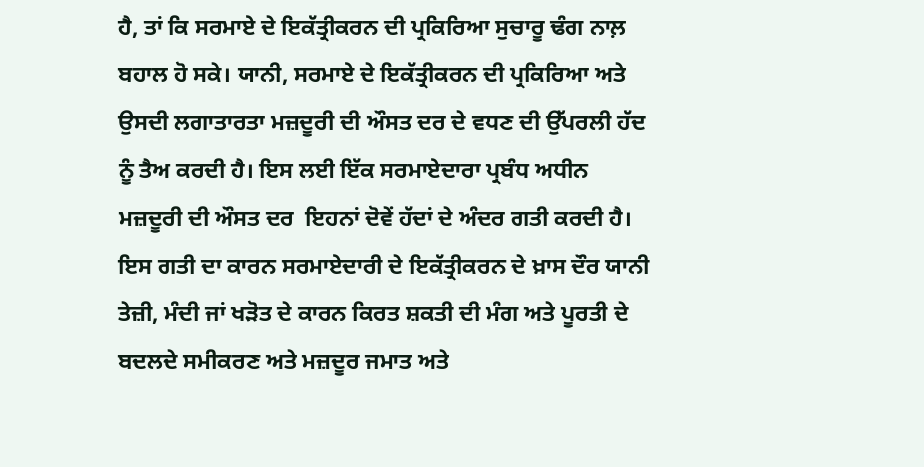ਹੈ, ਤਾਂ ਕਿ ਸਰਮਾਏ ਦੇ ਇਕੱਤ੍ਰੀਕਰਨ ਦੀ ਪ੍ਰਕਿਰਿਆ ਸੁਚਾਰੂ ਢੰਗ ਨਾਲ਼ ਬਹਾਲ ਹੋ ਸਕੇ। ਯਾਨੀ, ਸਰਮਾਏ ਦੇ ਇਕੱਤ੍ਰੀਕਰਨ ਦੀ ਪ੍ਰਕਿਰਿਆ ਅਤੇ ਉਸਦੀ ਲਗਾਤਾਰਤਾ ਮਜ਼ਦੂਰੀ ਦੀ ਔਸਤ ਦਰ ਦੇ ਵਧਣ ਦੀ ਉੱਪਰਲੀ ਹੱਦ ਨੂੰ ਤੈਅ ਕਰਦੀ ਹੈ। ਇਸ ਲਈ ਇੱਕ ਸਰਮਾਏਦਾਰਾ ਪ੍ਰਬੰਧ ਅਧੀਨ ਮਜ਼ਦੂਰੀ ਦੀ ਔਸਤ ਦਰ  ਇਹਨਾਂ ਦੋਵੇਂ ਹੱਦਾਂ ਦੇ ਅੰਦਰ ਗਤੀ ਕਰਦੀ ਹੈ। ਇਸ ਗਤੀ ਦਾ ਕਾਰਨ ਸਰਮਾਏਦਾਰੀ ਦੇ ਇਕੱਤ੍ਰੀਕਰਨ ਦੇ ਖ਼ਾਸ ਦੌਰ ਯਾਨੀ ਤੇਜ਼ੀ, ਮੰਦੀ ਜਾਂ ਖੜੋਤ ਦੇ ਕਾਰਨ ਕਿਰਤ ਸ਼ਕਤੀ ਦੀ ਮੰਗ ਅਤੇ ਪੂਰਤੀ ਦੇ ਬਦਲਦੇ ਸਮੀਕਰਣ ਅਤੇ ਮਜ਼ਦੂਰ ਜਮਾਤ ਅਤੇ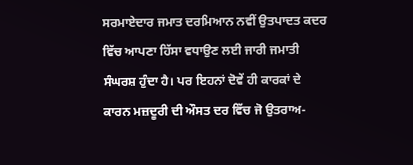ਸਰਮਾਏਦਾਰ ਜਮਾਤ ਦਰਮਿਆਨ ਨਵੀਂ ਉਤਪਾਦਤ ਕਦਰ ਵਿੱਚ ਆਪਣਾ ਹਿੱਸਾ ਵਧਾਉਣ ਲਈ ਜਾਰੀ ਜਮਾਤੀ ਸੰਘਰਸ਼ ਹੁੰਦਾ ਹੈ। ਪਰ ਇਹਨਾਂ ਦੋਵੇਂ ਹੀ ਕਾਰਕਾਂ ਦੇ ਕਾਰਨ ਮਜ਼ਦੂਰੀ ਦੀ ਔਸਤ ਦਰ ਵਿੱਚ ਜੋ ਉਤਰਾਅ-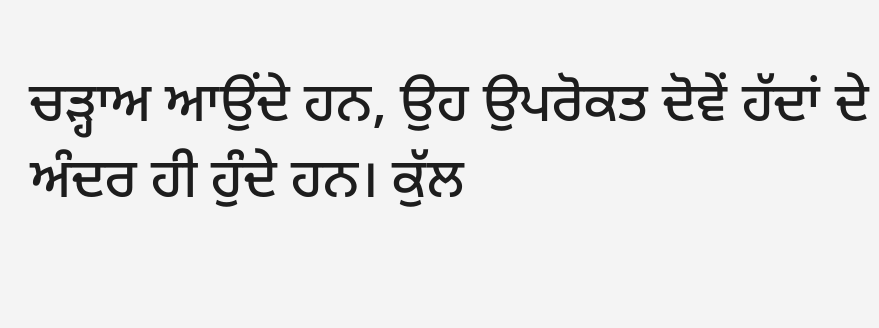ਚੜ੍ਹਾਅ ਆਉਂਦੇ ਹਨ, ਉਹ ਉਪਰੋਕਤ ਦੋਵੇਂ ਹੱਦਾਂ ਦੇ ਅੰਦਰ ਹੀ ਹੁੰਦੇ ਹਨ। ਕੁੱਲ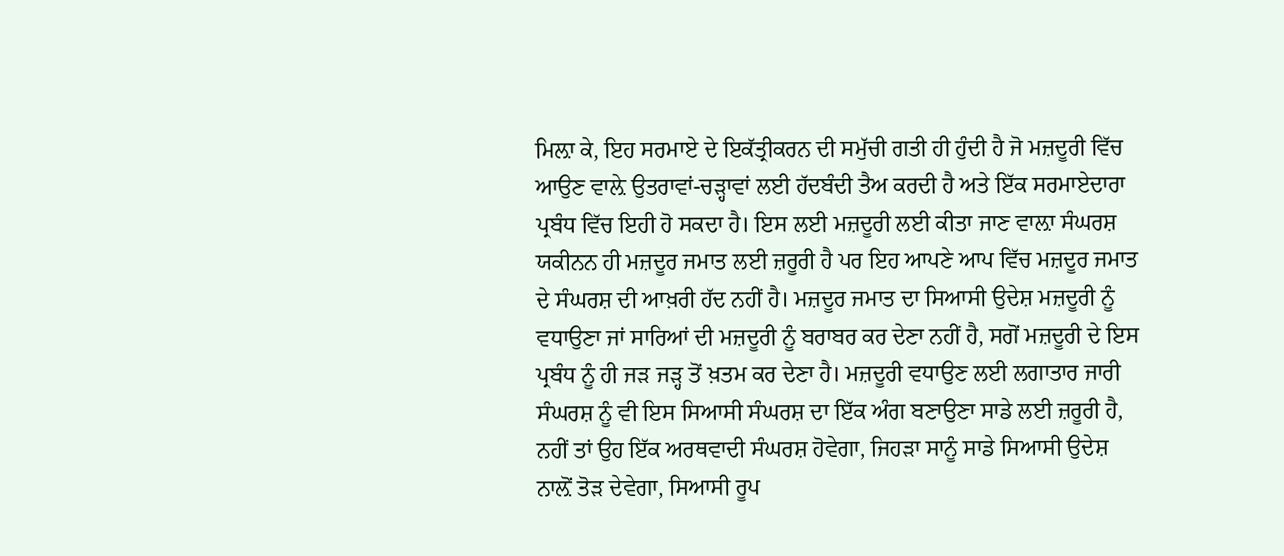ਮਿਲ਼ਾ ਕੇ, ਇਹ ਸਰਮਾਏ ਦੇ ਇਕੱਤ੍ਰੀਕਰਨ ਦੀ ਸਮੁੱਚੀ ਗਤੀ ਹੀ ਹੁੰਦੀ ਹੈ ਜੋ ਮਜ਼ਦੂਰੀ ਵਿੱਚ ਆਉਣ ਵਾਲ਼ੇ ਉਤਰਾਵਾਂ-ਚੜ੍ਹਾਵਾਂ ਲਈ ਹੱਦਬੰਦੀ ਤੈਅ ਕਰਦੀ ਹੈ ਅਤੇ ਇੱਕ ਸਰਮਾਏਦਾਰਾ ਪ੍ਰਬੰਧ ਵਿੱਚ ਇਹੀ ਹੋ ਸਕਦਾ ਹੈ। ਇਸ ਲਈ ਮਜ਼ਦੂਰੀ ਲਈ ਕੀਤਾ ਜਾਣ ਵਾਲ਼ਾ ਸੰਘਰਸ਼ ਯਕੀਨਨ ਹੀ ਮਜ਼ਦੂਰ ਜਮਾਤ ਲਈ ਜ਼ਰੂਰੀ ਹੈ ਪਰ ਇਹ ਆਪਣੇ ਆਪ ਵਿੱਚ ਮਜ਼ਦੂਰ ਜਮਾਤ ਦੇ ਸੰਘਰਸ਼ ਦੀ ਆਖ਼ਰੀ ਹੱਦ ਨਹੀਂ ਹੈ। ਮਜ਼ਦੂਰ ਜਮਾਤ ਦਾ ਸਿਆਸੀ ਉਦੇਸ਼ ਮਜ਼ਦੂਰੀ ਨੂੰ ਵਧਾਉਣਾ ਜਾਂ ਸਾਰਿਆਂ ਦੀ ਮਜ਼ਦੂਰੀ ਨੂੰ ਬਰਾਬਰ ਕਰ ਦੇਣਾ ਨਹੀਂ ਹੈ, ਸਗੋਂ ਮਜ਼ਦੂਰੀ ਦੇ ਇਸ ਪ੍ਰਬੰਧ ਨੂੰ ਹੀ ਜੜ ਜੜ੍ਹ ਤੋਂ ਖ਼ਤਮ ਕਰ ਦੇਣਾ ਹੈ। ਮਜ਼ਦੂਰੀ ਵਧਾਉਣ ਲਈ ਲਗਾਤਾਰ ਜਾਰੀ ਸੰਘਰਸ਼ ਨੂੰ ਵੀ ਇਸ ਸਿਆਸੀ ਸੰਘਰਸ਼ ਦਾ ਇੱਕ ਅੰਗ ਬਣਾਉਣਾ ਸਾਡੇ ਲਈ ਜ਼ਰੂਰੀ ਹੈ, ਨਹੀਂ ਤਾਂ ਉਹ ਇੱਕ ਅਰਥਵਾਦੀ ਸੰਘਰਸ਼ ਹੋਵੇਗਾ, ਜਿਹੜਾ ਸਾਨੂੰ ਸਾਡੇ ਸਿਆਸੀ ਉਦੇਸ਼ ਨਾਲ਼ੋਂ ਤੋੜ ਦੇਵੇਗਾ, ਸਿਆਸੀ ਰੂਪ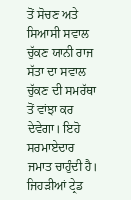ਤੋਂ ਸੋਚਣ ਅਤੇ ਸਿਆਸੀ ਸਵਾਲ ਚੁੱਕਣ ਯਾਨੀ ਰਾਜ ਸੱਤਾ ਦਾ ਸਵਾਲ ਚੁੱਕਣ ਦੀ ਸਮਰੱਥਾ ਤੋਂ ਵਾਂਝਾ ਕਰ ਦੇਵੇਗਾ। ਇਹੋ ਸਰਮਾਏਦਾਰ ਜਮਾਤ ਚਾਹੁੰਦੀ ਹੈ। ਜਿਹੜੀਆਂ ਟ੍ਰੇਡ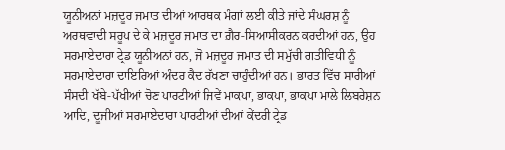ਯੂਨੀਅਨਾਂ ਮਜ਼ਦੂਰ ਜਮਾਤ ਦੀਆਂ ਆਰਥਕ ਮੰਗਾਂ ਲਈ ਕੀਤੇ ਜਾਂਦੇ ਸੰਘਰਸ਼ ਨੂੰ ਅਰਥਵਾਦੀ ਸਰੂਪ ਦੇ ਕੇ ਮਜ਼ਦੂਰ ਜਮਾਤ ਦਾ ਗ਼ੈਰ-ਸਿਆਸੀਕਰਨ ਕਰਦੀਆਂ ਹਨ, ਉਹ ਸਰਮਾਏਦਾਰਾ ਟ੍ਰੇਡ ਯੂਨੀਅਨਾਂ ਹਨ, ਜੋ ਮਜ਼ਦੂਰ ਜਮਾਤ ਦੀ ਸਮੁੱਚੀ ਗਤੀਵਿਧੀ ਨੂੰ ਸਰਮਾਏਦਾਰਾ ਦਾਇਰਿਆਂ ਅੰਦਰ ਕੈਦ ਰੱਖਣਾ ਚਾਹੁੰਦੀਆਂ ਹਨ। ਭਾਰਤ ਵਿੱਚ ਸਾਰੀਆਂ ਸੰਸਦੀ ਖੱਬੇ-ਪੱਖੀਆਂ ਚੋਣ ਪਾਰਟੀਆਂ ਜਿਵੇਂ ਮਾਕਪਾ, ਭਾਕਪਾ, ਭਾਕਪਾ ਮਾਲੇ ਲਿਬਰੇਸ਼ਨ ਆਦਿ, ਦੂਜੀਆਂ ਸਰਮਾਏਦਾਰਾ ਪਾਰਟੀਆਂ ਦੀਆਂ ਕੇਂਦਰੀ ਟ੍ਰੇਡ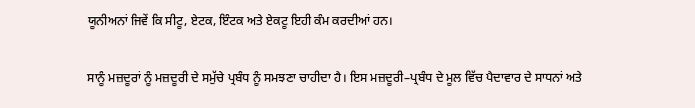ਯੂਨੀਅਨਾਂ ਜਿਵੇਂ ਕਿ ਸੀਟੂ, ਏਟਕ, ਇੰਟਕ ਅਤੇ ਏਕਟੂ ਇਹੀ ਕੰਮ ਕਰਦੀਆਂ ਹਨ।

ਸਾਨੂੰ ਮਜ਼ਦੂਰਾਂ ਨੂੰ ਮਜ਼ਦੂਰੀ ਦੇ ਸਮੁੱਚੇ ਪ੍ਰਬੰਧ ਨੂੰ ਸਮਝਣਾ ਚਾਹੀਦਾ ਹੈ। ਇਸ ਮਜ਼ਦੂਰੀ–ਪ੍ਰਬੰਧ ਦੇ ਮੂਲ ਵਿੱਚ ਪੈਦਾਵਾਰ ਦੇ ਸਾਧਨਾਂ ਅਤੇ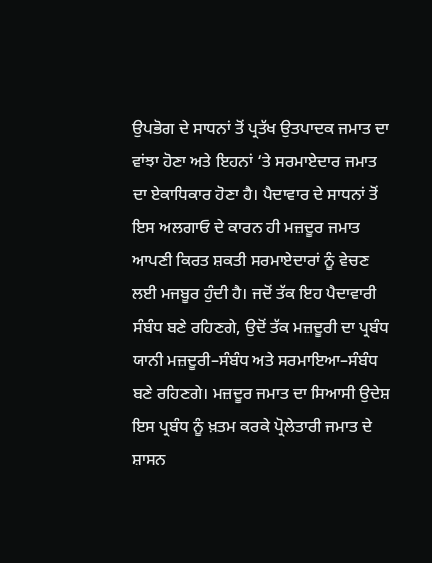ਉਪਭੋਗ ਦੇ ਸਾਧਨਾਂ ਤੋਂ ਪ੍ਰਤੱਖ ਉਤਪਾਦਕ ਜਮਾਤ ਦਾ ਵਾਂਝਾ ਹੋਣਾ ਅਤੇ ਇਹਨਾਂ ‘ਤੇ ਸਰਮਾਏਦਾਰ ਜਮਾਤ ਦਾ ਏਕਾਧਿਕਾਰ ਹੋਣਾ ਹੈ। ਪੈਦਾਵਾਰ ਦੇ ਸਾਧਨਾਂ ਤੋਂ ਇਸ ਅਲਗਾਓ ਦੇ ਕਾਰਨ ਹੀ ਮਜ਼ਦੂਰ ਜਮਾਤ ਆਪਣੀ ਕਿਰਤ ਸ਼ਕਤੀ ਸਰਮਾਏਦਾਰਾਂ ਨੂੰ ਵੇਚਣ ਲਈ ਮਜਬੂਰ ਹੁੰਦੀ ਹੈ। ਜਦੋਂ ਤੱਕ ਇਹ ਪੈਦਾਵਾਰੀ ਸੰਬੰਧ ਬਣੇ ਰਹਿਣਗੇ, ਉਦੋਂ ਤੱਕ ਮਜ਼ਦੂਰੀ ਦਾ ਪ੍ਰਬੰਧ ਯਾਨੀ ਮਜ਼ਦੂਰੀ–ਸੰਬੰਧ ਅਤੇ ਸਰਮਾਇਆ–ਸੰਬੰਧ ਬਣੇ ਰਹਿਣਗੇ। ਮਜ਼ਦੂਰ ਜਮਾਤ ਦਾ ਸਿਆਸੀ ਉਦੇਸ਼ ਇਸ ਪ੍ਰਬੰਧ ਨੂੰ ਖ਼ਤਮ ਕਰਕੇ ਪ੍ਰੋਲੇਤਾਰੀ ਜਮਾਤ ਦੇ ਸ਼ਾਸਨ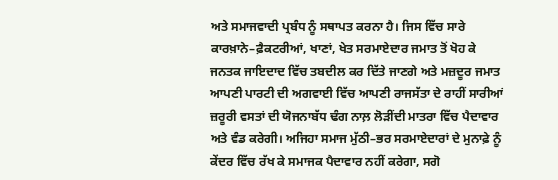ਅਤੇ ਸਮਾਜਵਾਦੀ ਪ੍ਰਬੰਧ ਨੂੰ ਸਥਾਪਤ ਕਰਨਾ ਹੈ। ਜਿਸ ਵਿੱਚ ਸਾਰੇ ਕਾਰਖ਼ਾਨੇ–ਫ਼ੈਕਟਰੀਆਂ, ਖਾਣਾਂ, ਖੇਤ ਸਰਮਾਏਦਾਰ ਜਮਾਤ ਤੋਂ ਖੋਹ ਕੇ ਜਨਤਕ ਜਾਇਦਾਦ ਵਿੱਚ ਤਬਦੀਲ ਕਰ ਦਿੱਤੇ ਜਾਣਗੇ ਅਤੇ ਮਜ਼ਦੂਰ ਜਮਾਤ ਆਪਣੀ ਪਾਰਟੀ ਦੀ ਅਗਵਾਈ ਵਿੱਚ ਆਪਣੀ ਰਾਜਸੱਤਾ ਦੇ ਰਾਹੀਂ ਸਾਰੀਆਂ ਜ਼ਰੂਰੀ ਵਸਤਾਂ ਦੀ ਯੋਜਨਾਬੱਧ ਢੰਗ ਨਾਲ਼ ਲੋੜੀਂਦੀ ਮਾਤਰਾ ਵਿੱਚ ਪੈਦਾਵਾਰ ਅਤੇ ਵੰਡ ਕਰੇਗੀ। ਅਜਿਹਾ ਸਮਾਜ ਮੁੱਠੀ–ਭਰ ਸਰਮਾਏਦਾਰਾਂ ਦੇ ਮੁਨਾਫ਼ੇ ਨੂੰ ਕੇਂਦਰ ਵਿੱਚ ਰੱਖ ਕੇ ਸਮਾਜਕ ਪੈਦਾਵਾਰ ਨਹੀਂ ਕਰੇਗਾ, ਸਗੋ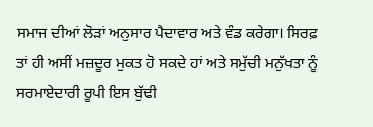ਸਮਾਜ ਦੀਆਂ ਲੋੜਾਂ ਅਨੁਸਾਰ ਪੈਦਾਵਾਰ ਅਤੇ ਵੰਡ ਕਰੇਗਾ‌। ਸਿਰਫ਼ ਤਾਂ ਹੀ ਅਸੀਂ ਮਜ਼ਦੂਰ ਮੁਕਤ ਹੋ ਸਕਦੇ ਹਾਂ ਅਤੇ ਸਮੁੱਚੀ ਮਨੁੱਖਤਾ ਨੂੰ ਸਰਮਾਏਦਾਰੀ ਰੂਪੀ ਇਸ ਬੁੱਢੀ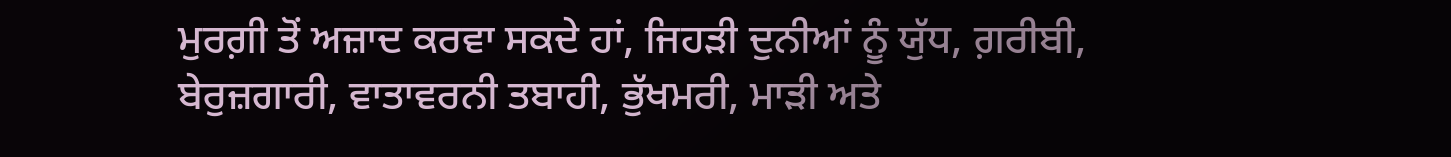ਮੁਰਗ਼ੀ ਤੋਂ ਅਜ਼ਾਦ ਕਰਵਾ ਸਕਦੇ ਹਾਂ, ਜਿਹੜੀ ਦੁਨੀਆਂ ਨੂੰ ਯੁੱਧ, ਗ਼ਰੀਬੀ, ਬੇਰੁਜ਼ਗਾਰੀ, ਵਾਤਾਵਰਨੀ ਤਬਾਹੀ, ਭੁੱਖਮਰੀ, ਮਾੜੀ ਅਤੇ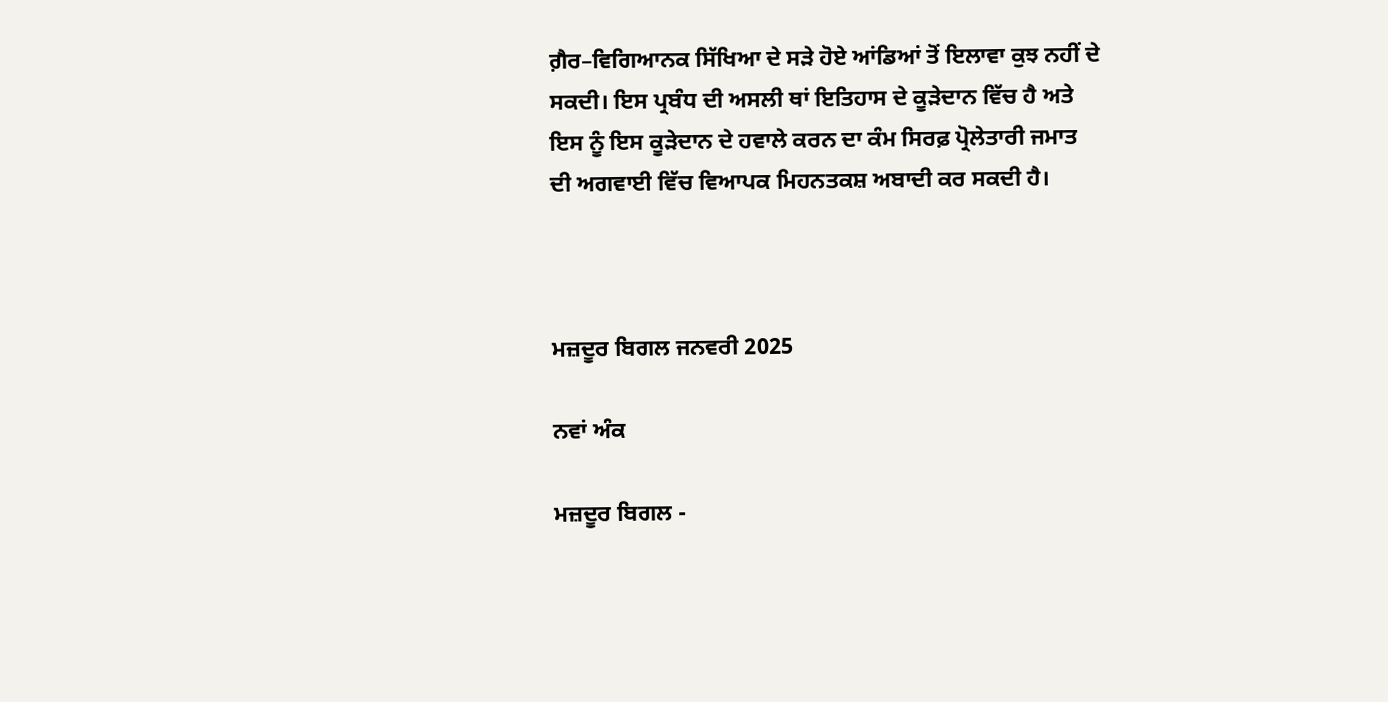ਗ਼ੈਰ–ਵਿਗਿਆਨਕ ਸਿੱਖਿਆ ਦੇ ਸੜੇ ਹੋਏ ਆਂਡਿਆਂ ਤੋਂ ਇਲਾਵਾ ਕੁਝ ਨਹੀਂ ਦੇ ਸਕਦੀ। ਇਸ ਪ੍ਰਬੰਧ ਦੀ ਅਸਲੀ ਥਾਂ ਇਤਿਹਾਸ ਦੇ ਕੂੜੇਦਾਨ ਵਿੱਚ ਹੈ ਅਤੇ ਇਸ ਨੂੰ ਇਸ ਕੂੜੇਦਾਨ ਦੇ ਹਵਾਲੇ ਕਰਨ ਦਾ ਕੰਮ ਸਿਰਫ਼ ਪ੍ਰੋਲੇਤਾਰੀ ਜਮਾਤ ਦੀ ਅਗਵਾਈ ਵਿੱਚ ਵਿਆਪਕ ਮਿਹਨਤਕਸ਼ ਅਬਾਦੀ ਕਰ ਸਕਦੀ ਹੈ।



ਮਜ਼ਦੂਰ ਬਿਗਲ ਜਨਵਰੀ 2025

ਨਵਾਂ ਅੰਕ

ਮਜ਼ਦੂਰ ਬਿਗਲ -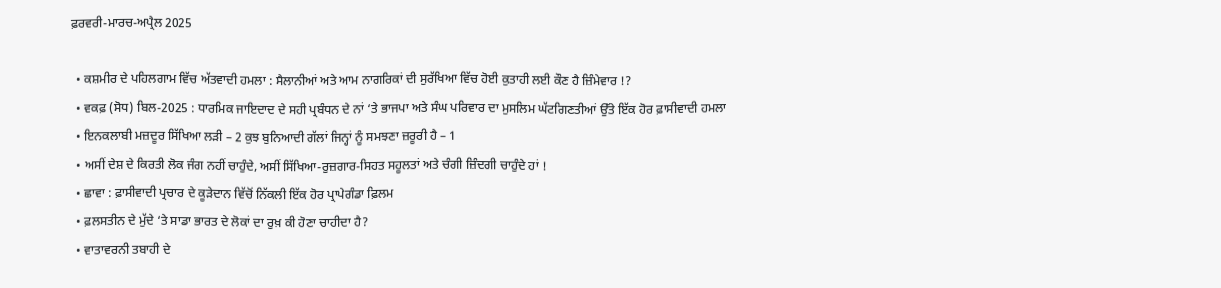ਫ਼ਰਵਰੀ-ਮਾਰਚ-ਅਪ੍ਰੈਲ 2025

  • ਕਸ਼ਮੀਰ ਦੇ ਪਹਿਲਗਾਮ ਵਿੱਚ ਅੱਤਵਾਦੀ ਹਮਲਾ : ਸੈਲਾਨੀਆਂ ਅਤੇ ਆਮ ਨਾਗਰਿਕਾਂ ਦੀ ਸੁਰੱਖਿਆ ਵਿੱਚ ਹੋਈ ਕੁਤਾਹੀ ਲਈ ਕੌਣ ਹੈ ਜ਼ਿੰਮੇਵਾਰ !?
  • ਵਕਫ਼ (ਸੋਧ) ਬਿਲ-2025 : ਧਾਰਮਿਕ ਜਾਇਦਾਦ ਦੇ ਸਹੀ ਪ੍ਰਬੰਧਨ ਦੇ ਨਾਂ ‘ਤੇ ਭਾਜਪਾ ਅਤੇ ਸੰਘ ਪਰਿਵਾਰ ਦਾ ਮੁਸਲਿਮ ਘੱਟਗਿਣਤੀਆਂ ਉੱਤੇ ਇੱਕ ਹੋਰ ਫ਼ਾਸੀਵਾਦੀ ਹਮਲਾ
  • ਇਨਕਲਾਬੀ ਮਜ਼ਦੂਰ ਸਿੱਖਿਆ ਲੜੀ – 2 ਕੁਝ ਬੁਨਿਆਦੀ ਗੱਲਾਂ ਜਿਨ੍ਹਾਂ ਨੂੰ ਸਮਝਣਾ ਜ਼ਰੂਰੀ ਹੈ – 1
  • ਅਸੀਂ ਦੇਸ਼ ਦੇ ਕਿਰਤੀ ਲੋਕ ਜੰਗ ਨਹੀਂ ਚਾਹੁੰਦੇ, ਅਸੀਂ ਸਿੱਖਿਆ-ਰੁਜ਼ਗਾਰ-ਸਿਹਤ ਸਹੂਲਤਾਂ ਅਤੇ ਚੰਗੀ ਜ਼ਿੰਦਗੀ ਚਾਹੁੰਦੇ ਹਾਂ !
  • ਛਾਵਾ : ਫ਼ਾਸੀਵਾਦੀ ਪ੍ਰਚਾਰ ਦੇ ਕੂੜੇਦਾਨ ਵਿੱਚੋਂ ਨਿੱਕਲੀ ਇੱਕ ਹੋਰ ਪ੍ਰਾਪੇਗੰਡਾ ਫ਼ਿਲਮ
  • ਫ਼ਲਸਤੀਨ ਦੇ ਮੁੱਦੇ ‘ਤੇ ਸਾਡਾ ਭਾਰਤ ਦੇ ਲੋਕਾਂ ਦਾ ਰੁਖ਼ ਕੀ ਹੋਣਾ ਚਾਹੀਦਾ ਹੈ?
  • ਵਾਤਾਵਰਨੀ ਤਬਾਹੀ ਦੇ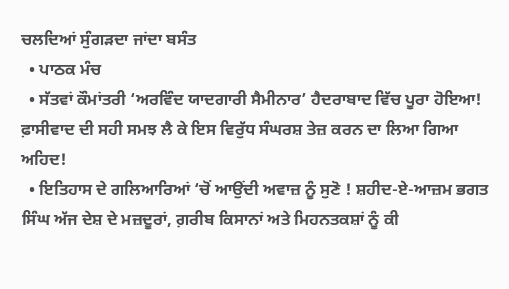ਚਲਦਿਆਂ ਸੁੰਗੜਦਾ ਜਾਂਦਾ ਬਸੰਤ
  • ਪਾਠਕ ਮੰਚ
  • ਸੱਤਵਾਂ ਕੌਮਾਂਤਰੀ ‘ਅਰਵਿੰਦ ਯਾਦਗਾਰੀ ਸੈਮੀਨਾਰ’ ਹੈਦਰਾਬਾਦ ਵਿੱਚ ਪੂਰਾ ਹੋਇਆ! ਫ਼ਾਸੀਵਾਦ ਦੀ ਸਹੀ ਸਮਝ ਲੈ ਕੇ ਇਸ ਵਿਰੁੱਧ ਸੰਘਰਸ਼ ਤੇਜ਼ ਕਰਨ ਦਾ ਲਿਆ ਗਿਆ ਅਹਿਦ!
  • ਇਤਿਹਾਸ ਦੇ ਗਲਿਆਰਿਆਂ ‘ਚੋਂ ਆਉਂਦੀ ਅਵਾਜ਼ ਨੂੰ ਸੁਣੋ ! ਸ਼ਹੀਦ-ਏ-ਆਜ਼ਮ ਭਗਤ ਸਿੰਘ ਅੱਜ ਦੇਸ਼ ਦੇ ਮਜ਼ਦੂਰਾਂ, ਗ਼ਰੀਬ ਕਿਸਾਨਾਂ ਅਤੇ ਮਿਹਨਤਕਸ਼ਾਂ ਨੂੰ ਕੀ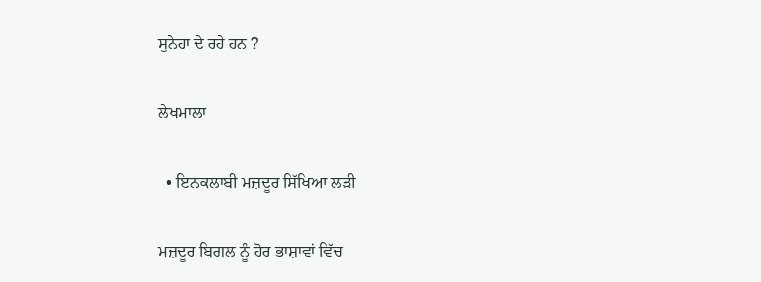ਸੁਨੇਹਾ ਦੇ ਰਹੇ ਹਨ ?

ਲੇਖਮਾਲਾ

  • ਇਨਕਲਾਬੀ ਮਜ਼ਦੂਰ ਸਿੱਖਿਆ ਲੜੀ

ਮਜ਼ਦੂਰ ਬਿਗਲ ਨੂੰ ਹੋਰ ਭਾਸ਼ਾਵਾਂ ਵਿੱਚ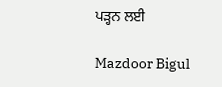ਪੜ੍ਹਨ ਲਈ

Mazdoor Bigul